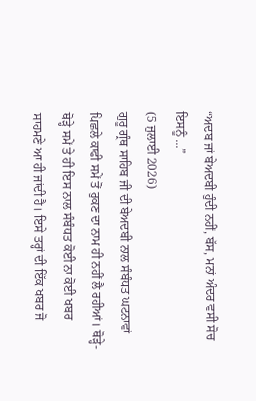“ਅਦਬ ਜਾਂ ਬੇਅਦਬੀ ਹੁੰਦੀ ਨਹੀਂ, ਬੱਸ, ਮਨਾਂ ਅੰਦਰ ਵਸੀ ਸੋਚ ਇਸਨੂੰ ...”
(5 ਜੁਲਾਈ 2026)
ਗੁਰੂ ਗ੍ਰੰਥ ਸਾਹਿਬ ਜੀ ਦੀ ਬੇਅਦਬੀ ਨਾਲ ਸੰਬੰਧਤ ਘਟਨਾਵਾਂ ਪਿਛਲੇ ਕਾਫੀ ਸਮੇਂ ਤੋਂ ਰੁਕਣ ਦਾ ਨਾਮ ਹੀ ਨਹੀਂ ਲੈ ਰਹੀਆਂ। ਥੋੜ੍ਹੇ-ਥੋੜ੍ਹੇ ਸਮੇਂ ਤੇ ਹੀ ਇਸ ਨਾਲ ਸੰਬੰਧਤ ਕੋਈ ਨਾ ਕੋਈ ਖਬਰ ਸਾਹਮਣੇ ਆ ਹੀ ਜਾਂਦੀ ਹੈ। ਇਸੇ ਤਰ੍ਹਾਂ ਦੀ ਇੱਕ ਖਬਰ ਜੋ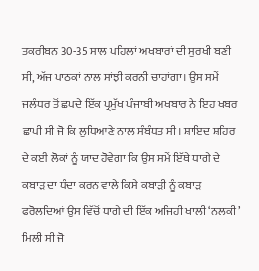ਤਕਰੀਬਨ 30-35 ਸਾਲ ਪਹਿਲਾਂ ਅਖਬਾਰਾਂ ਦੀ ਸੁਰਖੀ ਬਣੀ ਸੀ, ਅੱਜ ਪਾਠਕਾਂ ਨਾਲ ਸਾਂਝੀ ਕਰਨੀ ਚਾਹਾਂਗਾ। ਉਸ ਸਮੇਂ ਜਲੰਧਰ ਤੋਂ ਛਪਦੇ ਇੱਕ ਪ੍ਰਮੁੱਖ ਪੰਜਾਬੀ ਅਖਬਾਰ ਨੇ ਇਹ ਖਬਰ ਛਾਪੀ ਸੀ ਜੋ ਕਿ ਲੁਧਿਆਣੇ ਨਾਲ ਸੰਬੰਧਤ ਸੀ। ਸ਼ਾਇਦ ਸ਼ਹਿਰ ਦੇ ਕਈ ਲੋਕਾਂ ਨੂੰ ਯਾਦ ਹੋਵੇਗਾ ਕਿ ਉਸ ਸਮੇਂ ਇੱਥੇ ਧਾਗੇ ਦੇ ਕਬਾੜ ਦਾ ਧੰਦਾ ਕਰਨ ਵਾਲੇ ਕਿਸੇ ਕਬਾੜੀ ਨੂੰ ਕਬਾੜ ਫਰੋਲਦਿਆਂ ਉਸ ਵਿੱਚੋਂ ਧਾਗੇ ਦੀ ਇੱਕ ਅਜਿਹੀ ਖਾਲੀ ‘ਨਲਕੀ’ ਮਿਲੀ ਸੀ ਜੋ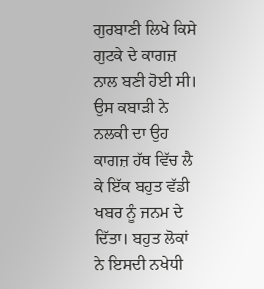ਗੁਰਬਾਣੀ ਲਿਖੇ ਕਿਸੇ ਗੁਟਕੇ ਦੇ ਕਾਗਜ਼ ਨਾਲ ਬਣੀ ਹੋਈ ਸੀ। ਉਸ ਕਬਾੜੀ ਨੇ ਨਲਕੀ ਦਾ ਉਹ ਕਾਗਜ਼ ਹੱਥ ਵਿੱਚ ਲੈ ਕੇ ਇੱਕ ਬਹੁਤ ਵੱਡੀ ਖਬਰ ਨੂੰ ਜਨਮ ਦੇ ਦਿੱਤਾ। ਬਹੁਤ ਲੋਕਾਂ ਨੇ ਇਸਦੀ ਨਖੇਧੀ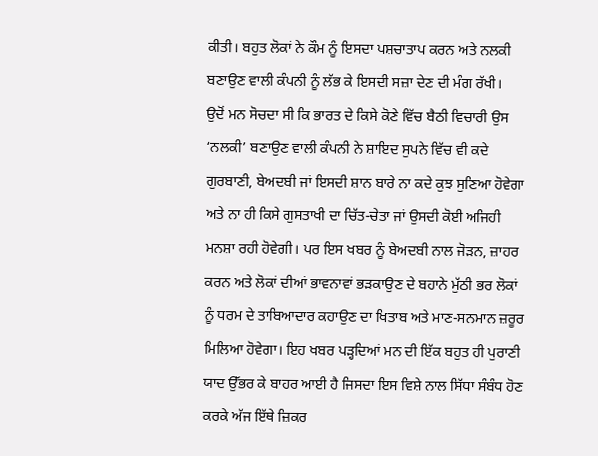ਕੀਤੀ। ਬਹੁਤ ਲੋਕਾਂ ਨੇ ਕੌਮ ਨੂੰ ਇਸਦਾ ਪਸ਼ਚਾਤਾਪ ਕਰਨ ਅਤੇ ਨਲਕੀ ਬਣਾਉਣ ਵਾਲੀ ਕੰਪਨੀ ਨੂੰ ਲੱਭ ਕੇ ਇਸਦੀ ਸਜ਼ਾ ਦੇਣ ਦੀ ਮੰਗ ਰੱਖੀ।
ਉਦੋਂ ਮਨ ਸੋਚਦਾ ਸੀ ਕਿ ਭਾਰਤ ਦੇ ਕਿਸੇ ਕੋਣੇ ਵਿੱਚ ਬੈਠੀ ਵਿਚਾਰੀ ਉਸ ‘ਨਲਕੀ’ ਬਣਾਉਣ ਵਾਲੀ ਕੰਪਨੀ ਨੇ ਸ਼ਾਇਦ ਸੁਪਨੇ ਵਿੱਚ ਵੀ ਕਦੇ ਗੁਰਬਾਣੀ, ਬੇਅਦਬੀ ਜਾਂ ਇਸਦੀ ਸ਼ਾਨ ਬਾਰੇ ਨਾ ਕਦੇ ਕੁਝ ਸੁਣਿਆ ਹੋਵੇਗਾ ਅਤੇ ਨਾ ਹੀ ਕਿਸੇ ਗੁਸਤਾਖੀ ਦਾ ਚਿੱਤ-ਚੇਤਾ ਜਾਂ ਉਸਦੀ ਕੋਈ ਅਜਿਹੀ ਮਨਸ਼ਾ ਰਹੀ ਹੋਵੇਗੀ। ਪਰ ਇਸ ਖਬਰ ਨੂੰ ਬੇਅਦਬੀ ਨਾਲ ਜੋੜਨ, ਜ਼ਾਹਰ ਕਰਨ ਅਤੇ ਲੋਕਾਂ ਦੀਆਂ ਭਾਵਨਾਵਾਂ ਭੜਕਾਉਣ ਦੇ ਬਹਾਨੇ ਮੁੱਠੀ ਭਰ ਲੋਕਾਂ ਨੂੰ ਧਰਮ ਦੇ ਤਾਬਿਆਦਾਰ ਕਹਾਉਣ ਦਾ ਖਿਤਾਬ ਅਤੇ ਮਾਣ-ਸਨਮਾਨ ਜ਼ਰੂਰ ਮਿਲਿਆ ਹੋਵੇਗਾ। ਇਹ ਖਬਰ ਪੜ੍ਹਦਿਆਂ ਮਨ ਦੀ ਇੱਕ ਬਹੁਤ ਹੀ ਪੁਰਾਣੀ ਯਾਦ ਉੱਭਰ ਕੇ ਬਾਹਰ ਆਈ ਹੈ ਜਿਸਦਾ ਇਸ ਵਿਸ਼ੇ ਨਾਲ ਸਿੱਧਾ ਸੰਬੰਧ ਹੋਣ ਕਰਕੇ ਅੱਜ ਇੱਥੇ ਜ਼ਿਕਰ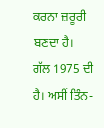ਕਰਨਾ ਜ਼ਰੂਰੀ ਬਣਦਾ ਹੈ।
ਗੱਲ 1975 ਦੀ ਹੈ। ਅਸੀਂ ਤਿੰਨ-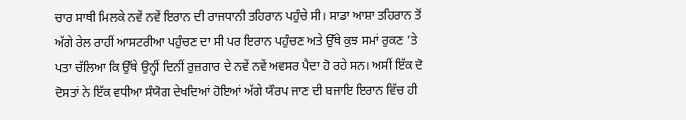ਚਾਰ ਸਾਥੀ ਮਿਲਕੇ ਨਵੇਂ ਨਵੇਂ ਇਰਾਨ ਦੀ ਰਾਜਧਾਨੀ ਤਹਿਰਾਨ ਪਹੁੰਚੇ ਸੀ। ਸਾਡਾ ਆਸ਼ਾ ਤਹਿਰਾਨ ਤੋਂ ਅੱਗੇ ਰੇਲ ਰਾਹੀਂ ਆਸਟਰੀਆ ਪਹੁੰਚਣ ਦਾ ਸੀ ਪਰ ਇਰਾਨ ਪਹੁੰਚਣ ਅਤੇ ਉੱਥੇ ਕੁਝ ਸਮਾਂ ਰੁਕਣ ’ਤੇ ਪਤਾ ਚੱਲਿਆ ਕਿ ਉੱਥੇ ਉਨ੍ਹੀਂ ਦਿਨੀਂ ਰੁਜ਼ਗਾਰ ਦੇ ਨਵੇਂ ਨਵੇਂ ਅਵਸਰ ਪੈਦਾ ਹੋ ਰਹੇ ਸਨ। ਅਸੀਂ ਇੱਕ ਦੋ ਦੋਸਤਾਂ ਨੇ ਇੱਕ ਵਧੀਆ ਸੰਯੋਗ ਦੇਖਦਿਆਂ ਹੋਇਆਂ ਅੱਗੇ ਯੌਰਪ ਜਾਣ ਦੀ ਬਜਾਇ ਇਰਾਨ ਵਿੱਚ ਹੀ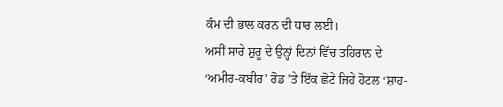ਕੰਮ ਦੀ ਭਾਲ ਕਰਨ ਦੀ ਧਾਰ ਲਈ।
ਅਸੀਂ ਸਾਰੇ ਸ਼ੁਰੂ ਦੇ ਉਨ੍ਹਾਂ ਦਿਨਾਂ ਵਿੱਚ ਤਹਿਰਾਨ ਦੇ ‘ਅਮੀਰ-ਕਬੀਰ’ ਰੋਡ ’ਤੇ ਇੱਕ ਛੋਟੇ ਜਿਹੇ ਹੋਟਲ ‘ਸ਼ਾਹ-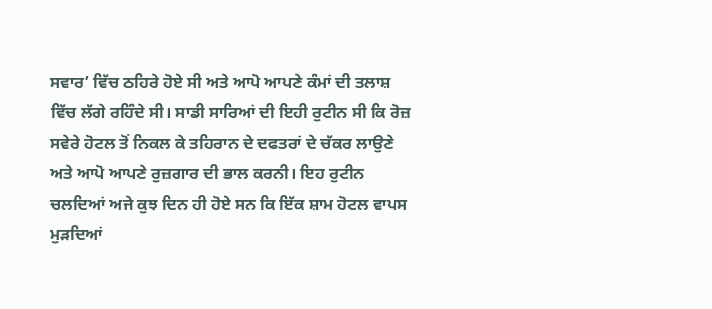ਸਵਾਰ’ ਵਿੱਚ ਠਹਿਰੇ ਹੋਏ ਸੀ ਅਤੇ ਆਪੋ ਆਪਣੇ ਕੰਮਾਂ ਦੀ ਤਲਾਸ਼ ਵਿੱਚ ਲੱਗੇ ਰਹਿੰਦੇ ਸੀ। ਸਾਡੀ ਸਾਰਿਆਂ ਦੀ ਇਹੀ ਰੁਟੀਨ ਸੀ ਕਿ ਰੋਜ਼ ਸਵੇਰੇ ਹੋਟਲ ਤੋਂ ਨਿਕਲ ਕੇ ਤਹਿਰਾਨ ਦੇ ਦਫਤਰਾਂ ਦੇ ਚੱਕਰ ਲਾਉਣੇ ਅਤੇ ਆਪੋ ਆਪਣੇ ਰੁਜ਼ਗਾਰ ਦੀ ਭਾਲ ਕਰਨੀ। ਇਹ ਰੁਟੀਨ ਚਲਦਿਆਂ ਅਜੇ ਕੁਝ ਦਿਨ ਹੀ ਹੋਏ ਸਨ ਕਿ ਇੱਕ ਸ਼ਾਮ ਹੋਟਲ ਵਾਪਸ ਮੁੜਦਿਆਂ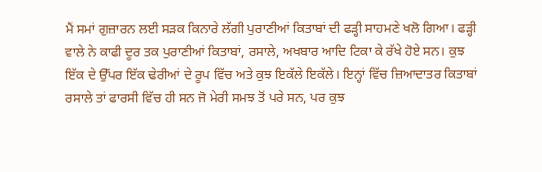ਮੈਂ ਸਮਾਂ ਗੁਜ਼ਾਰਨ ਲਈ ਸੜਕ ਕਿਨਾਰੇ ਲੱਗੀ ਪੁਰਾਣੀਆਂ ਕਿਤਾਬਾਂ ਦੀ ਫੜ੍ਹੀ ਸਾਹਮਣੇ ਖਲੋ ਗਿਆ। ਫੜ੍ਹੀ ਵਾਲੇ ਨੇ ਕਾਫੀ ਦੂਰ ਤਕ ਪੁਰਾਣੀਆਂ ਕਿਤਾਬਾਂ, ਰਸਾਲੇ, ਅਖਬਾਰ ਆਦਿ ਟਿਕਾ ਕੇ ਰੱਖੇ ਹੋਏ ਸਨ। ਕੁਝ ਇੱਕ ਦੇ ਉੱਪਰ ਇੱਕ ਢੇਰੀਆਂ ਦੇ ਰੂਪ ਵਿੱਚ ਅਤੇ ਕੁਝ ਇਕੱਲੇ ਇਕੱਲੇ। ਇਨ੍ਹਾਂ ਵਿੱਚ ਜ਼ਿਆਦਾਤਰ ਕਿਤਾਬਾਂ ਰਸਾਲੇ ਤਾਂ ਫਾਰਸੀ ਵਿੱਚ ਹੀ ਸਨ ਜੋ ਮੇਰੀ ਸਮਝ ਤੋਂ ਪਰੇ ਸਨ, ਪਰ ਕੁਝ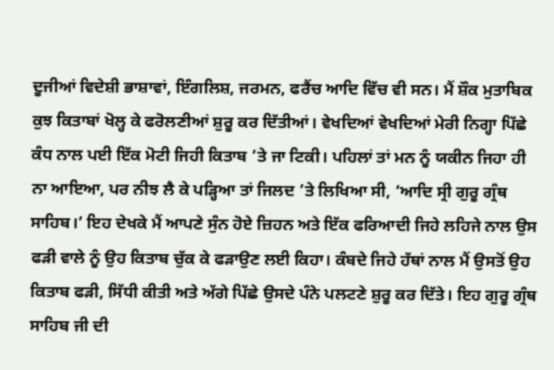ਦੂਜੀਆਂ ਵਿਦੇਸ਼ੀ ਭਾਸ਼ਾਵਾਂ, ਇੰਗਲਿਸ਼, ਜਰਮਨ, ਫਰੈਂਚ ਆਦਿ ਵਿੱਚ ਵੀ ਸਨ। ਮੈਂ ਸ਼ੌਕ ਮੁਤਾਬਿਕ ਕੁਝ ਕਿਤਾਬਾਂ ਖੋਲ੍ਹ ਕੇ ਫਰੋਲਣੀਆਂ ਸ਼ੁਰੂ ਕਰ ਦਿੱਤੀਆਂ। ਵੇਖਦਿਆਂ ਵੇਖਦਿਆਂ ਮੇਰੀ ਨਿਗ੍ਹਾ ਪਿੱਛੇ ਕੰਧ ਨਾਲ ਪਈ ਇੱਕ ਮੋਟੀ ਜਿਹੀ ਕਿਤਾਬ ’ਤੇ ਜਾ ਟਿਕੀ। ਪਹਿਲਾਂ ਤਾਂ ਮਨ ਨੂੰ ਯਕੀਨ ਜਿਹਾ ਹੀ ਨਾ ਆਇਆ, ਪਰ ਨੀਝ ਲੈ ਕੇ ਪੜ੍ਹਿਆ ਤਾਂ ਜਿਲਦ ’ਤੇ ਲਿਖਿਆ ਸੀ, ‘ਆਦਿ ਸ੍ਰੀ ਗੁਰੂ ਗ੍ਰੰਥ ਸਾਹਿਬ।’ ਇਹ ਦੇਖਕੇ ਮੈਂ ਆਪਣੇ ਸੁੰਨ ਹੋਏ ਜ਼ਿਹਨ ਅਤੇ ਇੱਕ ਫਰਿਆਦੀ ਜਿਹੇ ਲਹਿਜੇ ਨਾਲ ਉਸ ਫੜੀ ਵਾਲੇ ਨੂੰ ਉਹ ਕਿਤਾਬ ਚੁੱਕ ਕੇ ਫੜਾਉਣ ਲਈ ਕਿਹਾ। ਕੰਬਦੇ ਜਿਹੇ ਹੱਥਾਂ ਨਾਲ ਮੈਂ ਉਸਤੋਂ ਉਹ ਕਿਤਾਬ ਫੜੀ, ਸਿੱਧੀ ਕੀਤੀ ਅਤੇ ਅੱਗੇ ਪਿੱਛੇ ਉਸਦੇ ਪੰਨੇ ਪਲਟਣੇ ਸ਼ੁਰੂ ਕਰ ਦਿੱਤੇ। ਇਹ ਗੁਰੂ ਗ੍ਰੰਥ ਸਾਹਿਬ ਜੀ ਦੀ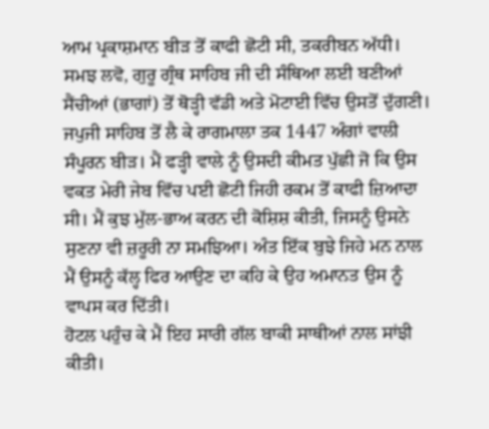ਆਮ ਪ੍ਰਕਾਸ਼ਮਾਨ ਬੀੜ ਤੋਂ ਕਾਫੀ ਛੋਟੀ ਸੀ, ਤਕਰੀਬਨ ਅੱਧੀ। ਸਮਝ ਲਵੋ, ਗੁਰੂ ਗ੍ਰੰਥ ਸਾਹਿਬ ਜੀ ਦੀ ਸੰਥਿਆ ਲਈ ਬਣੀਆਂ ਸੈਂਚੀਆਂ (ਭਾਗਾਂ) ਤੋਂ ਥੋੜ੍ਹੀ ਵੱਡੀ ਅਤੇ ਮੋਟਾਈ ਵਿੱਚ ਉਸਤੋਂ ਦੁੱਗਣੀ। ਜਪੁਜੀ ਸਾਹਿਬ ਤੋਂ ਲੈ ਕੇ ਰਾਗਮਾਲਾ ਤਕ 1447 ਅੰਗਾਂ ਵਾਲੀ ਸੰਪੂਰਨ ਬੀੜ। ਮੈਂ ਫੜ੍ਹੀ ਵਾਲੇ ਨੂੰ ਉਸਦੀ ਕੀਮਤ ਪੁੱਛੀ ਜੋ ਕਿ ਉਸ ਵਕਤ ਮੇਰੀ ਜੇਬ ਵਿੱਚ ਪਈ ਛੋਟੀ ਜਿਹੀ ਰਕਮ ਤੋਂ ਕਾਫੀ ਜ਼ਿਆਦਾ ਸੀ। ਮੈਂ ਕੁਝ ਮੁੱਲ-ਭਾਅ ਕਰਨ ਦੀ ਕੋਸ਼ਿਸ਼ ਕੀਤੀ, ਜਿਸਨੂੰ ਉਸਨੇ ਸੁਣਨਾ ਵੀ ਜ਼ਰੂਰੀ ਨਾ ਸਮਝਿਆ। ਅੰਤ ਇੱਕ ਬੁਝੇ ਜਿਹੇ ਮਨ ਨਾਲ ਮੈਂ ਉਸਨੂੰ ਕੱਲ੍ਹ ਫਿਰ ਆਉਣ ਦਾ ਕਹਿ ਕੇ ਉਹ ਅਮਾਨਤ ਉਸ ਨੂੰ ਵਾਪਸ ਕਰ ਦਿੱਤੀ।
ਹੋਟਲ ਪਹੁੰਚ ਕੇ ਮੈਂ ਇਹ ਸਾਰੀ ਗੱਲ ਬਾਕੀ ਸਾਥੀਆਂ ਨਾਲ ਸਾਂਝੀ ਕੀਤੀ।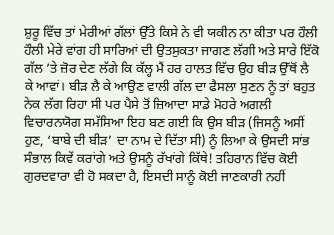ਸ਼ੁਰੂ ਵਿੱਚ ਤਾਂ ਮੇਰੀਆਂ ਗੱਲਾਂ ਉੱਤੇ ਕਿਸੇ ਨੇ ਵੀ ਯਕੀਨ ਨਾ ਕੀਤਾ ਪਰ ਹੌਲੀ ਹੌਲੀ ਮੇਰੇ ਵਾਂਗ ਹੀ ਸਾਰਿਆਂ ਦੀ ਉਤਸੁਕਤਾ ਜਾਗਣ ਲੱਗੀ ਅਤੇ ਸਾਰੇ ਇੱਕੋ ਗੱਲ ’ਤੇ ਜ਼ੋਰ ਦੇਣ ਲੱਗੇ ਕਿ ਕੱਲ੍ਹ ਮੈਂ ਹਰ ਹਾਲਤ ਵਿੱਚ ਉਹ ਬੀੜ ਉੱਥੋਂ ਲੈ ਕੇ ਆਵਾਂ। ਬੀੜ ਲੈ ਕੇ ਆਉਣ ਵਾਲੀ ਗੱਲ ਦਾ ਫੈਸਲਾ ਸੁਣਨ ਨੂੰ ਤਾਂ ਬਹੁਤ ਨੇਕ ਲੱਗ ਰਿਹਾ ਸੀ ਪਰ ਪੈਸੇ ਤੋਂ ਜ਼ਿਆਦਾ ਸਾਡੇ ਮੋਹਰੇ ਅਗਲੀ ਵਿਚਾਰਨਯੋਗ ਸਮੱਸਿਆ ਇਹ ਬਣ ਗਈ ਕਿ ਉਸ ਬੀੜ (ਜਿਸਨੂੰ ਅਸੀਂ ਹੁਣ, ‘ਬਾਬੇ ਦੀ ਬੀੜ’ ਦਾ ਨਾਮ ਦੇ ਦਿੱਤਾ ਸੀ) ਨੂੰ ਲਿਆ ਕੇ ਉਸਦੀ ਸਾਂਭ ਸੰਭਾਲ ਕਿਵੇਂ ਕਰਾਂਗੇ ਅਤੇ ਉਸਨੂੰ ਰੱਖਾਂਗੇ ਕਿੱਥੇ! ਤਹਿਰਾਨ ਵਿੱਚ ਕੋਈ ਗੁਰਦਵਾਰਾ ਵੀ ਹੋ ਸਕਦਾ ਹੈ, ਇਸਦੀ ਸਾਨੂੰ ਕੋਈ ਜਾਣਕਾਰੀ ਨਹੀਂ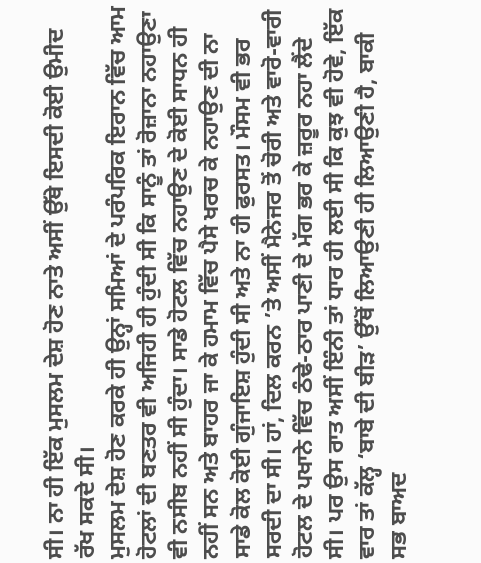ਸੀ। ਨਾ ਹੀ ਇੱਕ ਮੁਸਲਮ ਦੇਸ਼ ਹੋਣ ਨਾਤੇ ਅਸੀਂ ਉੱਥੇ ਇਸਦੀ ਕੋਈ ਉਮੀਦ ਰੱਖ ਸਕਦੇ ਸੀ।
ਮੁਸਲਮ ਦੇਸ਼ ਹੋਣ ਕਰਕੇ ਹੀ ਉਨ੍ਹਾਂ ਸਮਿਆਂ ਦੇ ਪਰੰਪਰਿਕ ਇਰਾਨ ਵਿੱਚ ਆਮ ਹੋਟਲਾਂ ਦੀ ਬਣਤਰ ਵੀ ਅਜਿਹੀ ਹੀ ਹੁੰਦੀ ਸੀ ਕਿ ਸਾਨੂੰ ਤਾਂ ਰੋਜ਼ਾਨਾ ਨਹਾਉਣਾ ਵੀ ਨਸੀਬ ਨਹੀਂ ਸੀ ਹੁੰਦਾ। ਸਾਡੇ ਹੋਟਲ ਵਿੱਚ ਨਹਾਉਣ ਦੇ ਕੋਈ ਸਾਧਨ ਹੀ ਨਹੀਂ ਸਨ ਅਤੇ ਬਾਹਰ ਜਾ ਕੇ ਹਮਾਮ ਵਿੱਚ ਪੈਸੇ ਖਰਚ ਕੇ ਨਹਾਉਣ ਦੀ ਨਾ ਸਾਡੇ ਕੋਲ ਕੋਈ ਗੁੰਜਾਇਸ਼ ਹੁੰਦੀ ਸੀ ਅਤੇ ਨਾ ਹੀ ਫੁਰਸਤ। ਮੌਸਮ ਵੀ ਭਰ ਸਰਦੀ ਦਾ ਸੀ। ਹਾਂ, ਦਿਲ ਕਰਨ ’ਤੇ ਅਸੀਂ ਮੈਨੇਜਰ ਤੋਂ ਚੋਰੀ ਅਤੇ ਵਾਰੋ-ਵਾਰੀ ਹੋਟਲ ਦੇ ਪਖਾਨੇ ਵਿੱਚ ਠੰਢੇ-ਠਾਰ ਪਾਣੀ ਦੇ ਮੱਗ ਭਰ ਕੇ ਜ਼ਰੂਰ ਨਹਾ ਲੈਂਦੇ ਸੀ। ਪਰ ਉਸ ਰਾਤ ਅਸੀਂ ਇੰਨੀ ਤਾਂ ਧਾਰ ਹੀ ਲਈ ਸੀ ਕਿ ਕੁਝ ਵੀ ਹੋਵੇ, ਇੱਕ ਵਾਰ ਤਾਂ ਕੱਲ੍ਹ ‘ਬਾਬੇ ਦੀ ਬੀੜ’ ਉੱਥੋਂ ਲਿਆਉਣੀ ਹੀ ਲਿਆਉਣੀ ਹੈ, ਬਾਕੀ ਸਭ ਬਾਅਦ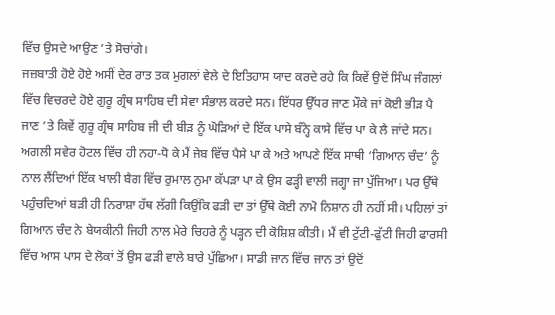ਵਿੱਚ ਉਸਦੇ ਆਉਣ ’ਤੇ ਸੋਚਾਂਗੇ।
ਜਜ਼ਬਾਤੀ ਹੋਏ ਹੋਏ ਅਸੀਂ ਦੇਰ ਰਾਤ ਤਕ ਮੁਗਲਾਂ ਵੇਲੇ ਦੇ ਇਤਿਹਾਸ ਯਾਦ ਕਰਦੇ ਰਹੇ ਕਿ ਕਿਵੇਂ ਉਦੋਂ ਸਿੰਘ ਜੰਗਲਾਂ ਵਿੱਚ ਵਿਚਰਦੇ ਹੋਏ ਗੁਰੂ ਗ੍ਰੰਥ ਸਾਹਿਬ ਦੀ ਸੇਵਾ ਸੰਭਾਲ ਕਰਦੇ ਸਨ। ਇੱਧਰ ਉੱਧਰ ਜਾਣ ਮੌਕੇ ਜਾਂ ਕੋਈ ਭੀੜ ਪੈ ਜਾਣ ’ਤੇ ਕਿਵੇਂ ਗੁਰੂ ਗ੍ਰੰਥ ਸਾਹਿਬ ਜੀ ਦੀ ਬੀੜ ਨੂੰ ਘੋੜਿਆਂ ਦੇ ਇੱਕ ਪਾਸੇ ਬੰਨ੍ਹੇ ਕਾਸੇ ਵਿੱਚ ਪਾ ਕੇ ਲੈ ਜਾਂਦੇ ਸਨ। ਅਗਲੀ ਸਵੇਰ ਹੋਟਲ ਵਿੱਚ ਹੀ ਨਹਾ-ਧੋ ਕੇ ਮੈਂ ਜੇਬ ਵਿੱਚ ਪੈਸੇ ਪਾ ਕੇ ਅਤੇ ਆਪਣੇ ਇੱਕ ਸਾਥੀ ‘ਗਿਆਨ ਚੰਦ’ ਨੂੰ ਨਾਲ ਲੈਂਦਿਆਂ ਇੱਕ ਖਾਲੀ ਬੈਗ ਵਿੱਚ ਰੁਮਾਲ ਨੁਮਾ ਕੱਪੜਾ ਪਾ ਕੇ ਉਸ ਫੜ੍ਹੀ ਵਾਲੀ ਜਗ੍ਹਾ ਜਾ ਪੁੱਜਿਆ। ਪਰ ਉੱਥੇ ਪਹੁੰਚਦਿਆਂ ਬੜੀ ਹੀ ਨਿਰਾਸ਼ਾ ਹੱਥ ਲੱਗੀ ਕਿਉਂਕਿ ਫੜੀ ਦਾ ਤਾਂ ਉੱਥੇ ਕੋਈ ਨਾਮੋ ਨਿਸ਼ਾਨ ਹੀ ਨਹੀਂ ਸੀ। ਪਹਿਲਾਂ ਤਾਂ ਗਿਆਨ ਚੰਦ ਨੇ ਬੇਯਕੀਨੀ ਜਿਹੀ ਨਾਲ ਮੇਰੇ ਚਿਹਰੇ ਨੂੰ ਪੜ੍ਹਨ ਦੀ ਕੋਸ਼ਿਸ਼ ਕੀਤੀ। ਮੈਂ ਵੀ ਟੁੱਟੀ-ਫੁੱਟੀ ਜਿਹੀ ਫਾਰਸੀ ਵਿੱਚ ਆਸ ਪਾਸ ਦੇ ਲੋਕਾਂ ਤੋਂ ਉਸ ਫੜੀ ਵਾਲੇ ਬਾਰੇ ਪੁੱਛਿਆ। ਸਾਡੀ ਜਾਨ ਵਿੱਚ ਜਾਨ ਤਾਂ ਉਦੋਂ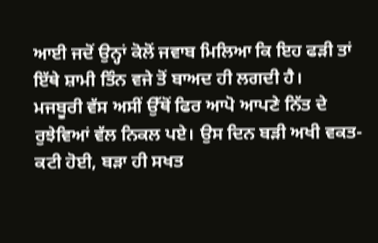ਆਈ ਜਦੋਂ ਉਨ੍ਹਾਂ ਕੋਲੋਂ ਜਵਾਬ ਮਿਲਿਆ ਕਿ ਇਹ ਫੜੀ ਤਾਂ ਇੱਥੇ ਸ਼ਾਮੀ ਤਿੰਨ ਵਜੇ ਤੋਂ ਬਾਅਦ ਹੀ ਲਗਦੀ ਹੈ।
ਮਜਬੂਰੀ ਵੱਸ ਅਸੀਂ ਉੱਥੋਂ ਫਿਰ ਆਪੋ ਆਪਣੇ ਨਿੱਤ ਦੇ ਰੁਝੇਵਿਆਂ ਵੱਲ ਨਿਕਲ ਪਏ। ਉਸ ਦਿਨ ਬੜੀ ਅਖੀ ਵਕਤ-ਕਟੀ ਹੋਈ, ਬੜਾ ਹੀ ਸਖਤ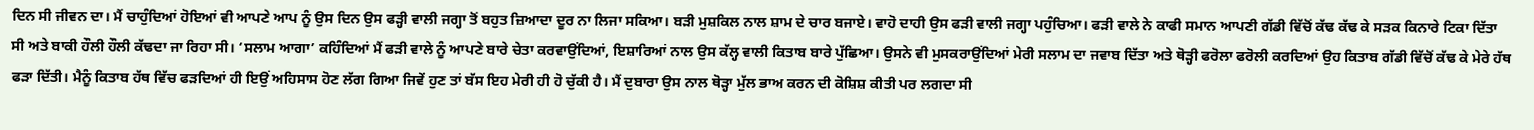ਦਿਨ ਸੀ ਜੀਵਨ ਦਾ। ਮੈਂ ਚਾਹੁੰਦਿਆਂ ਹੋਇਆਂ ਵੀ ਆਪਣੇ ਆਪ ਨੂੰ ਉਸ ਦਿਨ ਉਸ ਫੜ੍ਹੀ ਵਾਲੀ ਜਗ੍ਹਾ ਤੋਂ ਬਹੁਤ ਜ਼ਿਆਦਾ ਦੂਰ ਨਾ ਲਿਜਾ ਸਕਿਆ। ਬੜੀ ਮੁਸ਼ਕਿਲ ਨਾਲ ਸ਼ਾਮ ਦੇ ਚਾਰ ਬਜਾਏ। ਵਾਹੋ ਦਾਹੀ ਉਸ ਫੜੀ ਵਾਲੀ ਜਗ੍ਹਾ ਪਹੁੰਚਿਆ। ਫੜੀ ਵਾਲੇ ਨੇ ਕਾਫੀ ਸਮਾਨ ਆਪਣੀ ਗੱਡੀ ਵਿੱਚੋਂ ਕੱਢ ਕੱਢ ਕੇ ਸੜਕ ਕਿਨਾਰੇ ਟਿਕਾ ਦਿੱਤਾ ਸੀ ਅਤੇ ਬਾਕੀ ਹੌਲੀ ਹੌਲੀ ਕੱਢਦਾ ਜਾ ਰਿਹਾ ਸੀ। ‘ਸਲਾਮ ਆਗਾ’ ਕਹਿੰਦਿਆਂ ਮੈਂ ਫੜੀ ਵਾਲੇ ਨੂੰ ਆਪਣੇ ਬਾਰੇ ਚੇਤਾ ਕਰਵਾਉਂਦਿਆਂ, ਇਸ਼ਾਰਿਆਂ ਨਾਲ ਉਸ ਕੱਲ੍ਹ ਵਾਲੀ ਕਿਤਾਬ ਬਾਰੇ ਪੁੱਛਿਆ। ਉਸਨੇ ਵੀ ਮੁਸਕਰਾਉਂਦਿਆਂ ਮੇਰੀ ਸਲਾਮ ਦਾ ਜਵਾਬ ਦਿੱਤਾ ਅਤੇ ਥੋੜ੍ਹੀ ਫਰੋਲਾ ਫਰੋਲੀ ਕਰਦਿਆਂ ਉਹ ਕਿਤਾਬ ਗੱਡੀ ਵਿੱਚੋਂ ਕੱਢ ਕੇ ਮੇਰੇ ਹੱਥ ਫੜਾ ਦਿੱਤੀ। ਮੈਨੂੰ ਕਿਤਾਬ ਹੱਥ ਵਿੱਚ ਫੜਦਿਆਂ ਹੀ ਇਉਂ ਅਹਿਸਾਸ ਹੋਣ ਲੱਗ ਗਿਆ ਜਿਵੇਂ ਹੁਣ ਤਾਂ ਬੱਸ ਇਹ ਮੇਰੀ ਹੀ ਹੋ ਚੁੱਕੀ ਹੈ। ਮੈਂ ਦੁਬਾਰਾ ਉਸ ਨਾਲ ਥੋੜ੍ਹਾ ਮੁੱਲ ਭਾਅ ਕਰਨ ਦੀ ਕੋਸ਼ਿਸ਼ ਕੀਤੀ ਪਰ ਲਗਦਾ ਸੀ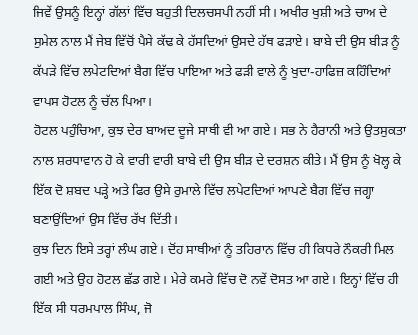ਜਿਵੇਂ ਉਸਨੂੰ ਇਨ੍ਹਾਂ ਗੱਲਾਂ ਵਿੱਚ ਬਹੁਤੀ ਦਿਲਚਸਪੀ ਨਹੀਂ ਸੀ। ਅਖੀਰ ਖੁਸ਼ੀ ਅਤੇ ਚਾਅ ਦੇ ਸੁਮੇਲ ਨਾਲ ਮੈਂ ਜੇਬ ਵਿੱਚੋਂ ਪੈਸੇ ਕੱਢ ਕੇ ਹੱਸਦਿਆਂ ਉਸਦੇ ਹੱਥ ਫੜਾਏ। ਬਾਬੇ ਦੀ ਉਸ ਬੀੜ ਨੂੰ ਕੱਪੜੇ ਵਿੱਚ ਲਪੇਟਦਿਆਂ ਬੈਗ ਵਿੱਚ ਪਾਇਆ ਅਤੇ ਫੜੀ ਵਾਲੇ ਨੂੰ ਖੁਦਾ-ਹਾਫਿਜ਼ ਕਹਿੰਦਿਆਂ ਵਾਪਸ ਹੋਟਲ ਨੂੰ ਚੱਲ ਪਿਆ।
ਹੋਟਲ ਪਹੁੰਚਿਆ, ਕੁਝ ਦੇਰ ਬਾਅਦ ਦੂਜੇ ਸਾਥੀ ਵੀ ਆ ਗਏ। ਸਭ ਨੇ ਹੈਰਾਨੀ ਅਤੇ ਉਤਸੁਕਤਾ ਨਾਲ ਸ਼ਰਧਾਵਾਨ ਹੋ ਕੇ ਵਾਰੀ ਵਾਰੀ ਬਾਬੇ ਦੀ ਉਸ ਬੀੜ ਦੇ ਦਰਸ਼ਨ ਕੀਤੇ। ਮੈਂ ਉਸ ਨੂੰ ਖੋਲ੍ਹ ਕੇ ਇੱਕ ਦੋ ਸ਼ਬਦ ਪੜ੍ਹੇ ਅਤੇ ਫਿਰ ਉਸੇ ਰੁਮਾਲੇ ਵਿੱਚ ਲਪੇਟਦਿਆਂ ਆਪਣੇ ਬੈਗ ਵਿੱਚ ਜਗ੍ਹਾ ਬਣਾਉਂਦਿਆਂ ਉਸ ਵਿੱਚ ਰੱਖ ਦਿੱਤੀ।
ਕੁਝ ਦਿਨ ਇਸੇ ਤਰ੍ਹਾਂ ਲੰਘ ਗਏ। ਦੋਂਹ ਸਾਥੀਆਂ ਨੂੰ ਤਹਿਰਾਨ ਵਿੱਚ ਹੀ ਕਿਧਰੇ ਨੌਕਰੀ ਮਿਲ ਗਈ ਅਤੇ ਉਹ ਹੋਟਲ ਛੱਡ ਗਏ। ਮੇਰੇ ਕਮਰੇ ਵਿੱਚ ਦੋ ਨਵੇਂ ਦੋਸਤ ਆ ਗਏ। ਇਨ੍ਹਾਂ ਵਿੱਚ ਹੀ ਇੱਕ ਸੀ ਧਰਮਪਾਲ ਸਿੰਘ, ਜੋ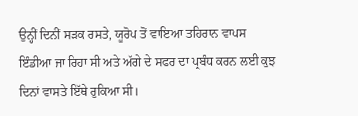ਉਨ੍ਹੀਂ ਦਿਨੀਂ ਸੜਕ ਰਸਤੇ, ਯੂਰੋਪ ਤੋਂ ਵਾਇਆ ਤਹਿਰਾਨ ਵਾਪਸ ਇੰਡੀਆ ਜਾ ਰਿਹਾ ਸੀ ਅਤੇ ਅੱਗੇ ਦੇ ਸਫਰ ਦਾ ਪ੍ਰਬੰਧ ਕਰਨ ਲਈ ਕੁਝ ਦਿਨਾਂ ਵਾਸਤੇ ਇੱਥੇ ਰੁਕਿਆ ਸੀ।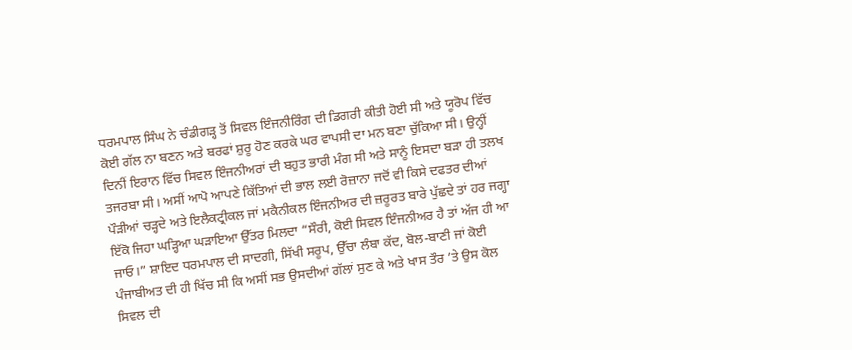ਧਰਮਪਾਲ ਸਿੰਘ ਨੇ ਚੰਡੀਗੜ੍ਹ ਤੋਂ ਸਿਵਲ ਇੰਜਨੀਰਿੰਗ ਦੀ ਡਿਗਰੀ ਕੀਤੀ ਹੋਈ ਸੀ ਅਤੇ ਯੂਰੋਪ ਵਿੱਚ ਕੋਈ ਗੱਲ ਨਾ ਬਣਨ ਅਤੇ ਬਰਫਾਂ ਸ਼ੁਰੂ ਹੋਣ ਕਰਕੇ ਘਰ ਵਾਪਸੀ ਦਾ ਮਨ ਬਣਾ ਚੁੱਕਿਆ ਸੀ। ਉਨ੍ਹੀਂ ਦਿਨੀਂ ਇਰਾਨ ਵਿੱਚ ਸਿਵਲ ਇੰਜਨੀਅਰਾਂ ਦੀ ਬਹੁਤ ਭਾਰੀ ਮੰਗ ਸੀ ਅਤੇ ਸਾਨੂੰ ਇਸਦਾ ਬੜਾ ਹੀ ਤਲਖ ਤਜਰਬਾ ਸੀ। ਅਸੀਂ ਆਪੋ ਆਪਣੇ ਕਿੱਤਿਆਂ ਦੀ ਭਾਲ ਲਈ ਰੋਜ਼ਾਨਾ ਜਦੋਂ ਵੀ ਕਿਸੇ ਦਫਤਰ ਦੀਆਂ ਪੌੜੀਆਂ ਚੜ੍ਹਦੇ ਅਤੇ ਇਲੈਕਟ੍ਰੀਕਲ ਜਾਂ ਮਕੈਨੀਕਲ ਇੰਜਨੀਅਰ ਦੀ ਜ਼ਰੂਰਤ ਬਾਰੇ ਪੁੱਛਦੇ ਤਾਂ ਹਰ ਜਗ੍ਹਾ ਇੱਕੋ ਜਿਹਾ ਘੜ੍ਹਿਆ ਘੜਾਇਆ ਉੱਤਰ ਮਿਲਦਾ “ਸੌਰੀ, ਕੋਈ ਸਿਵਲ ਇੰਜਨੀਅਰ ਹੈ ਤਾਂ ਅੱਜ ਹੀ ਆ ਜਾਓ।” ਸ਼ਾਇਦ ਧਰਮਪਾਲ ਦੀ ਸਾਦਗੀ, ਸਿੱਖੀ ਸਰੂਪ, ਉੱਚਾ ਲੰਬਾ ਕੱਦ, ਬੋਲ-ਬਾਣੀ ਜਾਂ ਕੋਈ ਪੰਜਾਬੀਅਤ ਦੀ ਹੀ ਖਿੱਚ ਸੀ ਕਿ ਅਸੀਂ ਸਭ ਉਸਦੀਆਂ ਗੱਲਾਂ ਸੁਣ ਕੇ ਅਤੇ ਖਾਸ ਤੌਰ ’ਤੇ ਉਸ ਕੋਲ ਸਿਵਲ ਦੀ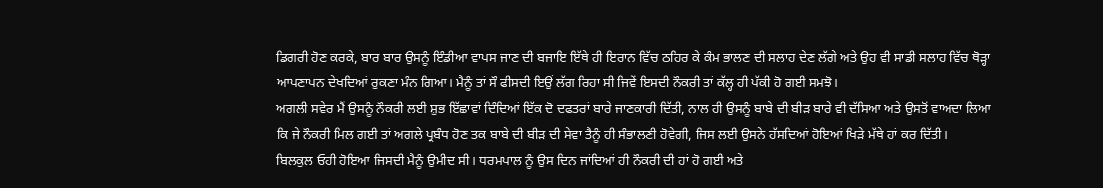ਡਿਗਰੀ ਹੋਣ ਕਰਕੇ, ਬਾਰ ਬਾਰ ਉਸਨੂੰ ਇੰਡੀਆ ਵਾਪਸ ਜਾਣ ਦੀ ਬਜਾਇ ਇੱਥੇ ਹੀ ਇਰਾਨ ਵਿੱਚ ਠਹਿਰ ਕੇ ਕੰਮ ਭਾਲਣ ਦੀ ਸਲਾਹ ਦੇਣ ਲੱਗੇ ਅਤੇ ਉਹ ਵੀ ਸਾਡੀ ਸਲਾਹ ਵਿੱਚ ਥੋੜ੍ਹਾ ਆਪਣਾਪਨ ਦੇਖਦਿਆਂ ਰੁਕਣਾ ਮੰਨ ਗਿਆ। ਮੈਨੂੰ ਤਾਂ ਸੌ ਫੀਸਦੀ ਇਉਂ ਲੱਗ ਰਿਹਾ ਸੀ ਜਿਵੇਂ ਇਸਦੀ ਨੌਕਰੀ ਤਾਂ ਕੱਲ੍ਹ ਹੀ ਪੱਕੀ ਹੋ ਗਈ ਸਮਝੋ।
ਅਗਲੀ ਸਵੇਰ ਮੈਂ ਉਸਨੂੰ ਨੌਕਰੀ ਲਈ ਸ਼ੁਭ ਇੱਛਾਵਾਂ ਦਿੰਦਿਆਂ ਇੱਕ ਦੋ ਦਫਤਰਾਂ ਬਾਰੇ ਜਾਣਕਾਰੀ ਦਿੱਤੀ, ਨਾਲ ਹੀ ਉਸਨੂੰ ਬਾਬੇ ਦੀ ਬੀੜ ਬਾਰੇ ਵੀ ਦੱਸਿਆ ਅਤੇ ਉਸਤੋਂ ਵਾਅਦਾ ਲਿਆ ਕਿ ਜੇ ਨੌਕਰੀ ਮਿਲ ਗਈ ਤਾਂ ਅਗਲੇ ਪ੍ਰਬੰਧ ਹੋਣ ਤਕ ਬਾਬੇ ਦੀ ਬੀੜ ਦੀ ਸੇਵਾ ਤੈਨੂੰ ਹੀ ਸੰਭਾਲਣੀ ਹੋਵੇਗੀ, ਜਿਸ ਲਈ ਉਸਨੇ ਹੱਸਦਿਆਂ ਹੋਇਆਂ ਖਿੜੇ ਮੱਥੇ ਹਾਂ ਕਰ ਦਿੱਤੀ।
ਬਿਲਕੁਲ ਓਹੀ ਹੋਇਆ ਜਿਸਦੀ ਮੈਨੂੰ ਉਮੀਦ ਸੀ। ਧਰਮਪਾਲ ਨੂੰ ਉਸ ਦਿਨ ਜਾਂਦਿਆਂ ਹੀ ਨੌਕਰੀ ਦੀ ਹਾਂ ਹੋ ਗਈ ਅਤੇ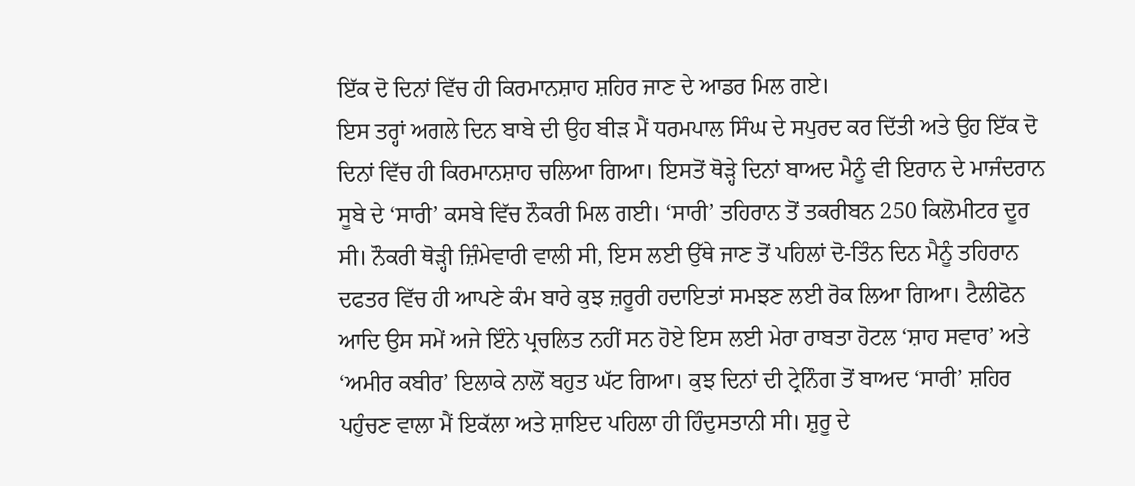ਇੱਕ ਦੋ ਦਿਨਾਂ ਵਿੱਚ ਹੀ ਕਿਰਮਾਨਸ਼ਾਹ ਸ਼ਹਿਰ ਜਾਣ ਦੇ ਆਡਰ ਮਿਲ ਗਏ।
ਇਸ ਤਰ੍ਹਾਂ ਅਗਲੇ ਦਿਨ ਬਾਬੇ ਦੀ ਉਹ ਬੀੜ ਮੈਂ ਧਰਮਪਾਲ ਸਿੰਘ ਦੇ ਸਪੁਰਦ ਕਰ ਦਿੱਤੀ ਅਤੇ ਉਹ ਇੱਕ ਦੋ ਦਿਨਾਂ ਵਿੱਚ ਹੀ ਕਿਰਮਾਨਸ਼ਾਹ ਚਲਿਆ ਗਿਆ। ਇਸਤੋਂ ਥੋੜ੍ਹੇ ਦਿਨਾਂ ਬਾਅਦ ਮੈਨੂੰ ਵੀ ਇਰਾਨ ਦੇ ਮਾਜੰਦਰਾਨ ਸੂਬੇ ਦੇ ‘ਸਾਰੀ’ ਕਸਬੇ ਵਿੱਚ ਨੌਕਰੀ ਮਿਲ ਗਈ। ‘ਸਾਰੀ’ ਤਹਿਰਾਨ ਤੋਂ ਤਕਰੀਬਨ 250 ਕਿਲੋਮੀਟਰ ਦੂਰ ਸੀ। ਨੌਕਰੀ ਥੋੜ੍ਹੀ ਜ਼ਿੰਮੇਵਾਰੀ ਵਾਲੀ ਸੀ, ਇਸ ਲਈ ਉੱਥੇ ਜਾਣ ਤੋਂ ਪਹਿਲਾਂ ਦੋ-ਤਿੰਨ ਦਿਨ ਮੈਨੂੰ ਤਹਿਰਾਨ ਦਫਤਰ ਵਿੱਚ ਹੀ ਆਪਣੇ ਕੰਮ ਬਾਰੇ ਕੁਝ ਜ਼ਰੂਰੀ ਹਦਾਇਤਾਂ ਸਮਝਣ ਲਈ ਰੋਕ ਲਿਆ ਗਿਆ। ਟੈਲੀਫੋਨ ਆਦਿ ਉਸ ਸਮੇਂ ਅਜੇ ਇੰਨੇ ਪ੍ਰਚਲਿਤ ਨਹੀਂ ਸਨ ਹੋਏ ਇਸ ਲਈ ਮੇਰਾ ਰਾਬਤਾ ਹੋਟਲ ‘ਸ਼ਾਹ ਸਵਾਰ’ ਅਤੇ ‘ਅਮੀਰ ਕਬੀਰ’ ਇਲਾਕੇ ਨਾਲੋਂ ਬਹੁਤ ਘੱਟ ਗਿਆ। ਕੁਝ ਦਿਨਾਂ ਦੀ ਟ੍ਰੇਨਿੰਗ ਤੋਂ ਬਾਅਦ ‘ਸਾਰੀ’ ਸ਼ਹਿਰ ਪਹੁੰਚਣ ਵਾਲਾ ਮੈਂ ਇਕੱਲਾ ਅਤੇ ਸ਼ਾਇਦ ਪਹਿਲਾ ਹੀ ਹਿੰਦੁਸਤਾਨੀ ਸੀ। ਸ਼ੁਰੂ ਦੇ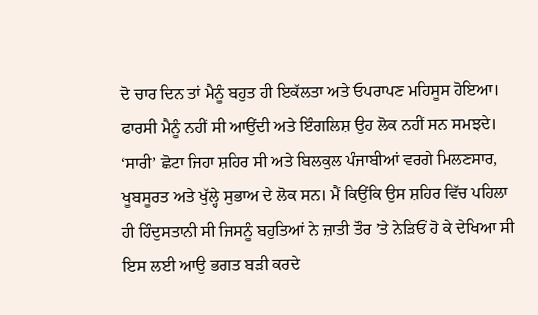ਦੋ ਚਾਰ ਦਿਨ ਤਾਂ ਮੈਨੂੰ ਬਹੁਤ ਹੀ ਇਕੱਲਤਾ ਅਤੇ ਓਪਰਾਪਣ ਮਹਿਸੂਸ ਹੋਇਆ। ਫਾਰਸੀ ਮੈਨੂੰ ਨਹੀਂ ਸੀ ਆਉਂਦੀ ਅਤੇ ਇੰਗਲਿਸ਼ ਉਹ ਲੋਕ ਨਹੀਂ ਸਨ ਸਮਝਦੇ। ‘ਸਾਰੀ’ ਛੋਟਾ ਜਿਹਾ ਸ਼ਹਿਰ ਸੀ ਅਤੇ ਬਿਲਕੁਲ ਪੰਜਾਬੀਆਂ ਵਰਗੇ ਮਿਲਣਸਾਰ, ਖੂਬਸੂਰਤ ਅਤੇ ਖੁੱਲ੍ਹੇ ਸੁਭਾਅ ਦੇ ਲੋਕ ਸਨ। ਮੈਂ ਕਿਉਂਕਿ ਉਸ ਸ਼ਹਿਰ ਵਿੱਚ ਪਹਿਲਾ ਹੀ ਹਿੰਦੁਸਤਾਨੀ ਸੀ ਜਿਸਨੂੰ ਬਹੁਤਿਆਂ ਨੇ ਜ਼ਾਤੀ ਤੌਰ ’ਤੇ ਨੇੜਿਓਂ ਹੋ ਕੇ ਦੇਖਿਆ ਸੀ ਇਸ ਲਈ ਆਉ ਭਗਤ ਬੜੀ ਕਰਦੇ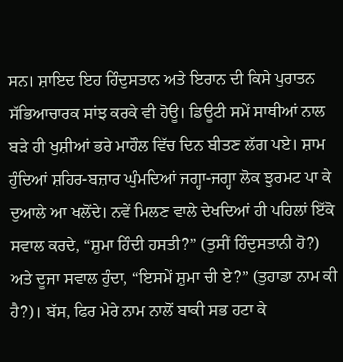ਸਨ। ਸ਼ਾਇਦ ਇਹ ਹਿੰਦੁਸਤਾਨ ਅਤੇ ਇਰਾਨ ਦੀ ਕਿਸੇ ਪੁਰਾਤਨ ਸੱਭਿਆਚਾਰਕ ਸਾਂਝ ਕਰਕੇ ਵੀ ਹੋਊ। ਡਿਊਟੀ ਸਮੇਂ ਸਾਥੀਆਂ ਨਾਲ ਬੜੇ ਹੀ ਖੁਸ਼ੀਆਂ ਭਰੇ ਮਾਹੌਲ ਵਿੱਚ ਦਿਨ ਬੀਤਣ ਲੱਗ ਪਏ। ਸ਼ਾਮ ਹੁੰਦਿਆਂ ਸ਼ਹਿਰ-ਬਜ਼ਾਰ ਘੁੰਮਦਿਆਂ ਜਗ੍ਹਾ-ਜਗ੍ਹਾ ਲੋਕ ਝੁਰਮਟ ਪਾ ਕੇ ਦੁਆਲੇ ਆ ਖਲੋਂਦੇ। ਨਵੇਂ ਮਿਲਣ ਵਾਲੇ ਦੇਖਦਿਆਂ ਹੀ ਪਹਿਲਾਂ ਇੱਕੋ ਸਵਾਲ ਕਰਦੇ, “ਸ਼ੁਮਾ ਹਿੰਦੀ ਹਸਤੀ?” (ਤੁਸੀਂ ਹਿੰਦੁਸਤਾਨੀ ਹੋ?) ਅਤੇ ਦੂਜਾ ਸਵਾਲ ਹੁੰਦਾ, “ਇਸਮੇਂ ਸ਼ੁਮਾ ਚੀ ਏ?” (ਤੁਹਾਡਾ ਨਾਮ ਕੀ ਹੈ?)। ਬੱਸ, ਫਿਰ ਮੇਰੇ ਨਾਮ ਨਾਲੋਂ ਬਾਕੀ ਸਭ ਹਟਾ ਕੇ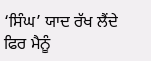‘ਸਿੰਘ’ ਯਾਦ ਰੱਖ ਲੈਂਦੇ ਫਿਰ ਮੈਨੂੰ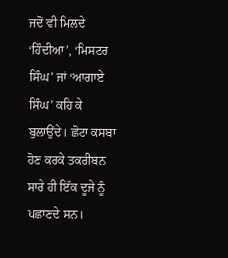ਜਦੋਂ ਵੀ ਮਿਲਦੇ ‘ਹਿੰਦੀਆ’, ‘ਮਿਸਟਰ ਸਿੰਘ’ ਜਾਂ ‘ਆਗਾਏ ਸਿੰਘ’ ਕਹਿ ਕੇ ਬੁਲਾਉਂਦੇ। ਛੋਟਾ ਕਸਬਾ ਹੋਣ ਕਰਕੇ ਤਕਰੀਬਨ ਸਾਰੇ ਹੀ ਇੱਕ ਦੂਜੇ ਨੂੰ ਪਛਾਣਦੇ ਸਨ।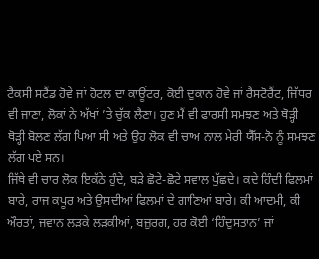ਟੈਕਸੀ ਸਟੈਂਡ ਹੋਵੇ ਜਾਂ ਹੋਟਲ ਦਾ ਕਾਊਂਟਰ, ਕੋਈ ਦੁਕਾਨ ਹੋਵੇ ਜਾਂ ਰੈਸਟੋਰੈਂਟ, ਜਿੱਧਰ ਵੀ ਜਾਣਾ, ਲੋਕਾਂ ਨੇ ਅੱਖਾਂ ’ਤੇ ਚੁੱਕ ਲੈਣਾ। ਹੁਣ ਮੈਂ ਵੀ ਫਾਰਸੀ ਸਮਝਣ ਅਤੇ ਥੋੜ੍ਹੀ ਥੋੜ੍ਹੀ ਬੋਲਣ ਲੱਗ ਪਿਆ ਸੀ ਅਤੇ ਉਹ ਲੋਕ ਵੀ ਚਾਅ ਨਾਲ ਮੇਰੀ ਯੈੱਸ-ਨੋ ਨੂੰ ਸਮਝਣ ਲੱਗ ਪਏ ਸਨ।
ਜਿੱਥੇ ਵੀ ਚਾਰ ਲੋਕ ਇਕੱਠੇ ਹੁੰਦੇ, ਬੜੇ ਛੋਟੇ-ਛੋਟੇ ਸਵਾਲ ਪੁੱਛਦੇ। ਕਦੇ ਹਿੰਦੀ ਫਿਲਮਾਂ ਬਾਰੇ, ਰਾਜ ਕਪੂਰ ਅਤੇ ਉਸਦੀਆਂ ਫਿਲਮਾਂ ਦੇ ਗਾਣਿਆਂ ਬਾਰੇ। ਕੀ ਆਦਮੀ, ਕੀ ਔਰਤਾਂ, ਜਵਾਨ ਲੜਕੇ ਲੜਕੀਆਂ, ਬਜ਼ੁਰਗ, ਹਰ ਕੋਈ ‘ਹਿੰਦੁਸਤਾਨ’ ਜਾਂ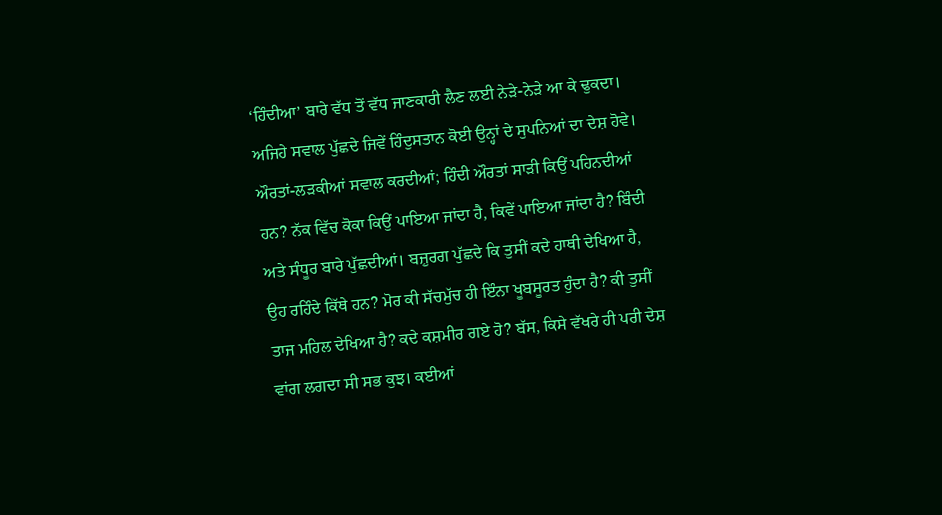‘ਹਿੰਦੀਆ’ ਬਾਰੇ ਵੱਧ ਤੋਂ ਵੱਧ ਜਾਣਕਾਰੀ ਲੈਣ ਲਈ ਨੇੜੇ-ਨੇੜੇ ਆ ਕੇ ਢੁਕਦਾ। ਅਜਿਹੇ ਸਵਾਲ ਪੁੱਛਦੇ ਜਿਵੇਂ ਹਿੰਦੁਸਤਾਨ ਕੋਈ ਉਨ੍ਹਾਂ ਦੇ ਸੁਪਨਿਆਂ ਦਾ ਦੇਸ਼ ਹੋਵੇ। ਔਰਤਾਂ-ਲੜਕੀਆਂ ਸਵਾਲ ਕਰਦੀਆਂ; ਹਿੰਦੀ ਔਰਤਾਂ ਸਾੜੀ ਕਿਉਂ ਪਹਿਨਦੀਆਂ ਹਨ? ਨੱਕ ਵਿੱਚ ਕੋਕਾ ਕਿਉਂ ਪਾਇਆ ਜਾਂਦਾ ਹੈ, ਕਿਵੇਂ ਪਾਇਆ ਜਾਂਦਾ ਹੈ? ਬਿੰਦੀ ਅਤੇ ਸੰਧੂਰ ਬਾਰੇ ਪੁੱਛਦੀਆਂ। ਬਜ਼ੁਰਗ ਪੁੱਛਦੇ ਕਿ ਤੁਸੀਂ ਕਦੇ ਹਾਥੀ ਦੇਖਿਆ ਹੈ, ਉਹ ਰਹਿੰਦੇ ਕਿੱਥੇ ਹਨ? ਮੋਰ ਕੀ ਸੱਚਮੁੱਚ ਹੀ ਇੰਨਾ ਖੂਬਸੂਰਤ ਹੁੰਦਾ ਹੈ? ਕੀ ਤੁਸੀਂ ਤਾਜ ਮਹਿਲ ਦੇਖਿਆ ਹੈ? ਕਦੇ ਕਸ਼ਮੀਰ ਗਏ ਹੋ? ਬੱਸ, ਕਿਸੇ ਵੱਖਰੇ ਹੀ ਪਰੀ ਦੇਸ਼ ਵਾਂਗ ਲਗਦਾ ਸੀ ਸਭ ਕੁਝ। ਕਈਆਂ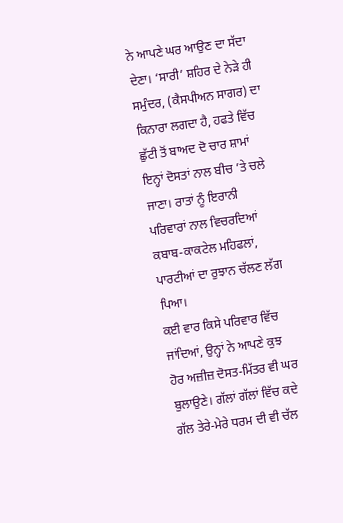ਨੇ ਆਪਣੇ ਘਰ ਆਉਣ ਦਾ ਸੱਦਾ ਦੇਣਾ। ‘ਸਾਰੀ’ ਸ਼ਹਿਰ ਦੇ ਨੇੜੇ ਹੀ ਸਮੁੰਦਰ, (ਕੈਸਪੀਅਨ ਸਾਗਰ) ਦਾ ਕਿਨਾਰਾ ਲਗਦਾ ਹੈ, ਹਫਤੇ ਵਿੱਚ ਛੁੱਟੀ ਤੋਂ ਬਾਅਦ ਦੋ ਚਾਰ ਸ਼ਾਮਾਂ ਇਨ੍ਹਾਂ ਦੋਸਤਾਂ ਨਾਲ ਬੀਚ ’ਤੇ ਚਲੇ ਜਾਣਾ। ਰਾਤਾਂ ਨੂੰ ਇਰਾਨੀ ਪਰਿਵਾਰਾਂ ਨਾਲ ਵਿਚਰਦਿਆਂ ਕਬਾਬ-ਕਾਕਟੇਲ ਮਹਿਫਲਾਂ, ਪਾਰਟੀਆਂ ਦਾ ਰੁਝਾਨ ਚੱਲਣ ਲੱਗ ਪਿਆ।
ਕਈ ਵਾਰ ਕਿਸੇ ਪਰਿਵਾਰ ਵਿੱਚ ਜਾਂਦਿਆਂ, ਉਨ੍ਹਾਂ ਨੇ ਆਪਣੇ ਕੁਝ ਹੋਰ ਅਜ਼ੀਜ਼ ਦੋਸਤ-ਮਿੱਤਰ ਵੀ ਘਰ ਬੁਲਾਉਣੇ। ਗੱਲਾਂ ਗੱਲਾਂ ਵਿੱਚ ਕਦੇ ਗੱਲ ਤੇਰੇ-ਮੇਰੇ ਧਰਮ ਦੀ ਵੀ ਚੱਲ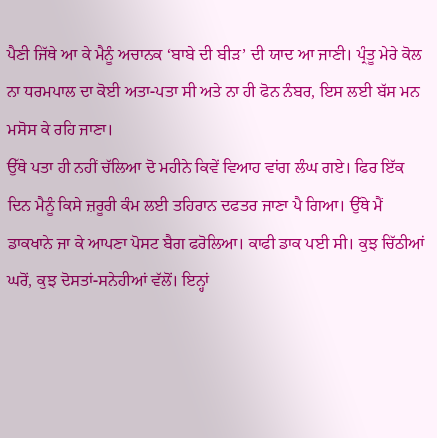ਪੈਣੀ ਜਿੱਥੇ ਆ ਕੇ ਮੈਨੂੰ ਅਚਾਨਕ ‘ਬਾਬੇ ਦੀ ਬੀੜ’ ਦੀ ਯਾਦ ਆ ਜਾਣੀ। ਪ੍ਰੰਤੂ ਮੇਰੇ ਕੋਲ ਨਾ ਧਰਮਪਾਲ ਦਾ ਕੋਈ ਅਤਾ-ਪਤਾ ਸੀ ਅਤੇ ਨਾ ਹੀ ਫੋਨ ਨੰਬਰ, ਇਸ ਲਈ ਬੱਸ ਮਨ ਮਸੋਸ ਕੇ ਰਹਿ ਜਾਣਾ।
ਉੱਥੇ ਪਤਾ ਹੀ ਨਹੀਂ ਚੱਲਿਆ ਦੋ ਮਹੀਨੇ ਕਿਵੇਂ ਵਿਆਹ ਵਾਂਗ ਲੰਘ ਗਏ। ਫਿਰ ਇੱਕ ਦਿਨ ਮੈਨੂੰ ਕਿਸੇ ਜ਼ਰੂਰੀ ਕੰਮ ਲਈ ਤਹਿਰਾਨ ਦਫਤਰ ਜਾਣਾ ਪੈ ਗਿਆ। ਉੱਥੇ ਮੈਂ ਡਾਕਖਾਨੇ ਜਾ ਕੇ ਆਪਣਾ ਪੋਸਟ ਬੈਗ ਫਰੋਲਿਆ। ਕਾਫੀ ਡਾਕ ਪਈ ਸੀ। ਕੁਝ ਚਿੱਠੀਆਂ ਘਰੋਂ, ਕੁਝ ਦੋਸਤਾਂ-ਸਨੇਹੀਆਂ ਵੱਲੋਂ। ਇਨ੍ਹਾਂ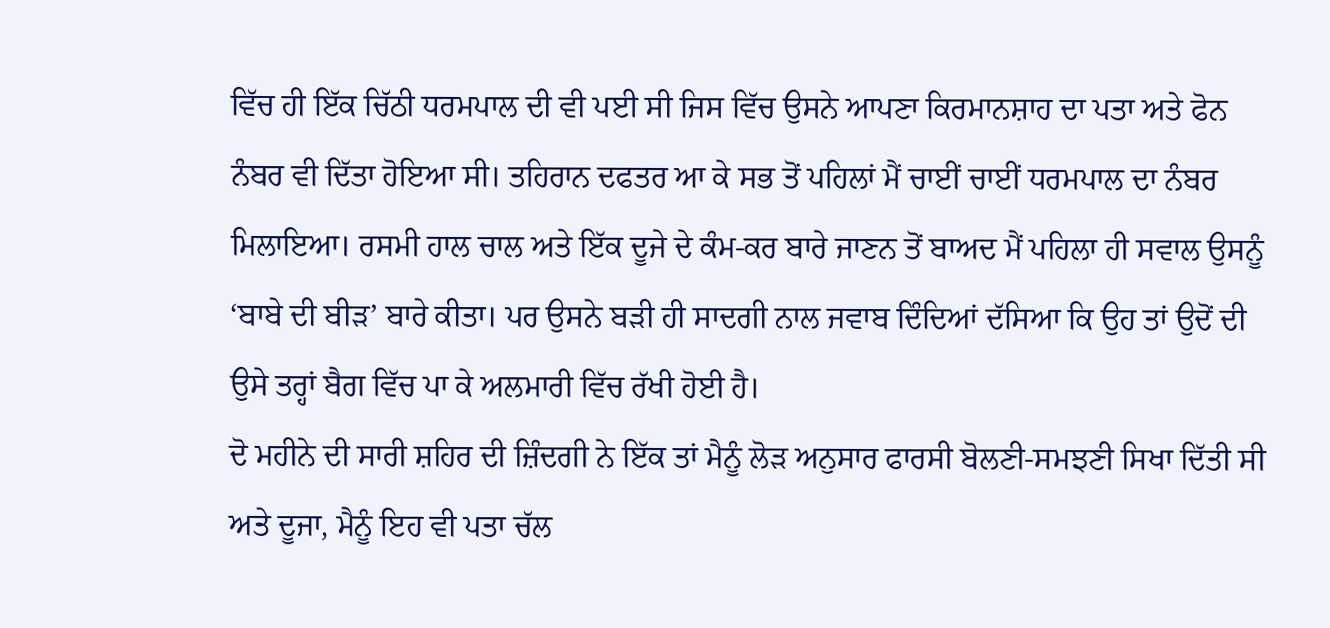ਵਿੱਚ ਹੀ ਇੱਕ ਚਿੱਠੀ ਧਰਮਪਾਲ ਦੀ ਵੀ ਪਈ ਸੀ ਜਿਸ ਵਿੱਚ ਉਸਨੇ ਆਪਣਾ ਕਿਰਮਾਨਸ਼ਾਹ ਦਾ ਪਤਾ ਅਤੇ ਫੋਨ ਨੰਬਰ ਵੀ ਦਿੱਤਾ ਹੋਇਆ ਸੀ। ਤਹਿਰਾਨ ਦਫਤਰ ਆ ਕੇ ਸਭ ਤੋਂ ਪਹਿਲਾਂ ਮੈਂ ਚਾਈਂ ਚਾਈਂ ਧਰਮਪਾਲ ਦਾ ਨੰਬਰ ਮਿਲਾਇਆ। ਰਸਮੀ ਹਾਲ ਚਾਲ ਅਤੇ ਇੱਕ ਦੂਜੇ ਦੇ ਕੰਮ-ਕਰ ਬਾਰੇ ਜਾਣਨ ਤੋਂ ਬਾਅਦ ਮੈਂ ਪਹਿਲਾ ਹੀ ਸਵਾਲ ਉਸਨੂੰ ‘ਬਾਬੇ ਦੀ ਬੀੜ’ ਬਾਰੇ ਕੀਤਾ। ਪਰ ਉਸਨੇ ਬੜੀ ਹੀ ਸਾਦਗੀ ਨਾਲ ਜਵਾਬ ਦਿੰਦਿਆਂ ਦੱਸਿਆ ਕਿ ਉਹ ਤਾਂ ਉਦੋਂ ਦੀ ਉਸੇ ਤਰ੍ਹਾਂ ਬੈਗ ਵਿੱਚ ਪਾ ਕੇ ਅਲਮਾਰੀ ਵਿੱਚ ਰੱਖੀ ਹੋਈ ਹੈ।
ਦੋ ਮਹੀਨੇ ਦੀ ਸਾਰੀ ਸ਼ਹਿਰ ਦੀ ਜ਼ਿੰਦਗੀ ਨੇ ਇੱਕ ਤਾਂ ਮੈਨੂੰ ਲੋੜ ਅਨੁਸਾਰ ਫਾਰਸੀ ਬੋਲਣੀ-ਸਮਝਣੀ ਸਿਖਾ ਦਿੱਤੀ ਸੀ ਅਤੇ ਦੂਜਾ, ਮੈਨੂੰ ਇਹ ਵੀ ਪਤਾ ਚੱਲ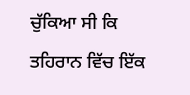ਚੁੱਕਿਆ ਸੀ ਕਿ ਤਹਿਰਾਨ ਵਿੱਚ ਇੱਕ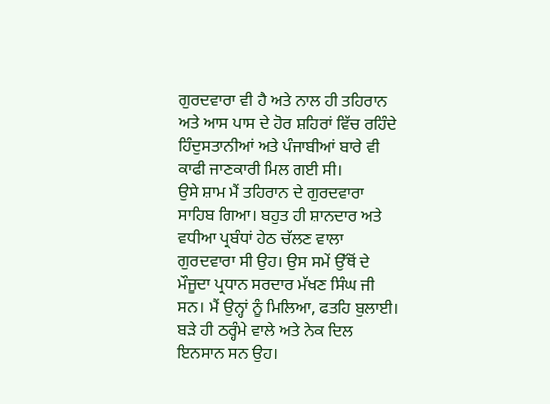ਗੁਰਦਵਾਰਾ ਵੀ ਹੈ ਅਤੇ ਨਾਲ ਹੀ ਤਹਿਰਾਨ ਅਤੇ ਆਸ ਪਾਸ ਦੇ ਹੋਰ ਸ਼ਹਿਰਾਂ ਵਿੱਚ ਰਹਿੰਦੇ ਹਿੰਦੁਸਤਾਨੀਆਂ ਅਤੇ ਪੰਜਾਬੀਆਂ ਬਾਰੇ ਵੀ ਕਾਫੀ ਜਾਣਕਾਰੀ ਮਿਲ ਗਈ ਸੀ।
ਉਸੇ ਸ਼ਾਮ ਮੈਂ ਤਹਿਰਾਨ ਦੇ ਗੁਰਦਵਾਰਾ ਸਾਹਿਬ ਗਿਆ। ਬਹੁਤ ਹੀ ਸ਼ਾਨਦਾਰ ਅਤੇ ਵਧੀਆ ਪ੍ਰਬੰਧਾਂ ਹੇਠ ਚੱਲਣ ਵਾਲਾ ਗੁਰਦਵਾਰਾ ਸੀ ਉਹ। ਉਸ ਸਮੇਂ ਉੱਥੋਂ ਦੇ ਮੌਜੂਦਾ ਪ੍ਰਧਾਨ ਸਰਦਾਰ ਮੱਖਣ ਸਿੰਘ ਜੀ ਸਨ। ਮੈਂ ਉਨ੍ਹਾਂ ਨੂੰ ਮਿਲਿਆ, ਫਤਹਿ ਬੁਲਾਈ। ਬੜੇ ਹੀ ਠਰ੍ਹੰਮੇ ਵਾਲੇ ਅਤੇ ਨੇਕ ਦਿਲ ਇਨਸਾਨ ਸਨ ਉਹ।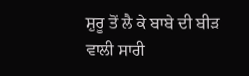ਸ਼ੁਰੂ ਤੋਂ ਲੈ ਕੇ ਬਾਬੇ ਦੀ ਬੀੜ ਵਾਲੀ ਸਾਰੀ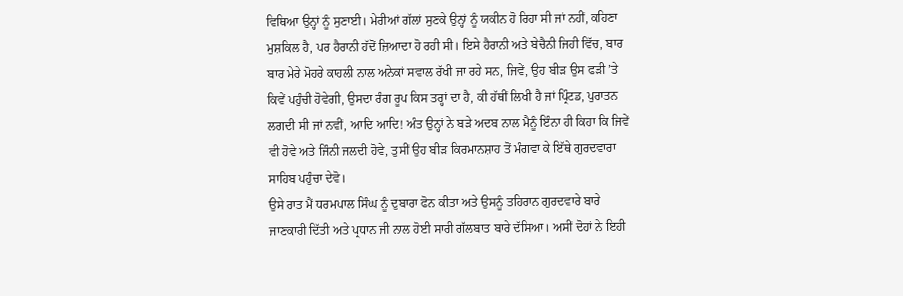ਵਿਥਿਆ ਉਨ੍ਹਾਂ ਨੂੰ ਸੁਣਾਈ। ਮੇਰੀਆਂ ਗੱਲਾਂ ਸੁਣਕੇ ਉਨ੍ਹਾਂ ਨੂੰ ਯਕੀਨ ਹੋ ਰਿਹਾ ਸੀ ਜਾਂ ਨਹੀਂ, ਕਹਿਣਾ ਮੁਸ਼ਕਿਲ ਹੈ, ਪਰ ਹੈਰਾਨੀ ਹੱਦੋਂ ਜ਼ਿਆਦਾ ਹੋ ਰਹੀ ਸੀ। ਇਸੇ ਹੈਰਾਨੀ ਅਤੇ ਬੇਚੈਨੀ ਜਿਹੀ ਵਿੱਚ, ਬਾਰ ਬਾਰ ਮੇਰੇ ਮੋਹਰੇ ਕਾਹਲੀ ਨਾਲ ਅਨੇਕਾਂ ਸਵਾਲ ਰੱਖੀ ਜਾ ਰਹੇ ਸਨ, ਜਿਵੇਂ, ਉਹ ਬੀੜ ਉਸ ਫੜੀ ’ਤੇ ਕਿਵੇਂ ਪਹੁੰਚੀ ਹੋਵੇਗੀ, ਉਸਦਾ ਰੰਗ ਰੂਪ ਕਿਸ ਤਰ੍ਹਾਂ ਦਾ ਹੈ, ਕੀ ਹੱਥੀਂ ਲਿਖੀ ਹੈ ਜਾਂ ਪ੍ਰਿੰਟਡ, ਪੁਰਾਤਨ ਲਗਦੀ ਸੀ ਜਾਂ ਨਵੀਂ, ਆਦਿ ਆਦਿ! ਅੰਤ ਉਨ੍ਹਾਂ ਨੇ ਬੜੇ ਅਦਬ ਨਾਲ ਮੈਨੂੰ ਇੰਨਾ ਹੀ ਕਿਹਾ ਕਿ ਜਿਵੇਂ ਵੀ ਹੋਵੇ ਅਤੇ ਜਿੰਨੀ ਜਲਦੀ ਹੋਵੇ, ਤੁਸੀਂ ਉਹ ਬੀੜ ਕਿਰਮਾਨਸ਼ਾਹ ਤੋਂ ਮੰਗਵਾ ਕੇ ਇੱਥੇ ਗੁਰਦਵਾਰਾ ਸਾਹਿਬ ਪਹੁੰਚਾ ਦੇਵੋ।
ਉਸੇ ਰਾਤ ਮੈਂ ਧਰਮਪਾਲ ਸਿੰਘ ਨੂੰ ਦੁਬਾਰਾ ਫੋਨ ਕੀਤਾ ਅਤੇ ਉਸਨੂੰ ਤਹਿਰਾਨ ਗੁਰਦਵਾਰੇ ਬਾਰੇ ਜਾਣਕਾਰੀ ਦਿੱਤੀ ਅਤੇ ਪ੍ਰਧਾਨ ਜੀ ਨਾਲ ਹੋਈ ਸਾਰੀ ਗੱਲਬਾਤ ਬਾਰੇ ਦੱਸਿਆ। ਅਸੀਂ ਦੋਹਾਂ ਨੇ ਇਹੀ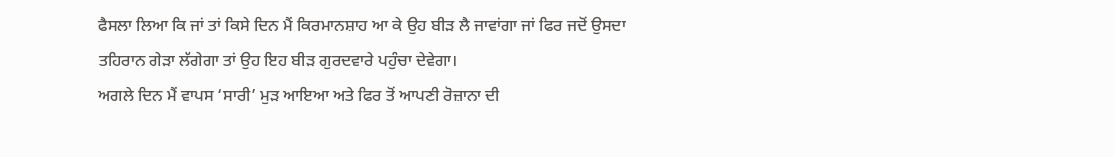ਫੈਸਲਾ ਲਿਆ ਕਿ ਜਾਂ ਤਾਂ ਕਿਸੇ ਦਿਨ ਮੈਂ ਕਿਰਮਾਨਸ਼ਾਹ ਆ ਕੇ ਉਹ ਬੀੜ ਲੈ ਜਾਵਾਂਗਾ ਜਾਂ ਫਿਰ ਜਦੋਂ ਉਸਦਾ ਤਹਿਰਾਨ ਗੇੜਾ ਲੱਗੇਗਾ ਤਾਂ ਉਹ ਇਹ ਬੀੜ ਗੁਰਦਵਾਰੇ ਪਹੁੰਚਾ ਦੇਵੇਗਾ।
ਅਗਲੇ ਦਿਨ ਮੈਂ ਵਾਪਸ ‘ਸਾਰੀ’ ਮੁੜ ਆਇਆ ਅਤੇ ਫਿਰ ਤੋਂ ਆਪਣੀ ਰੋਜ਼ਾਨਾ ਦੀ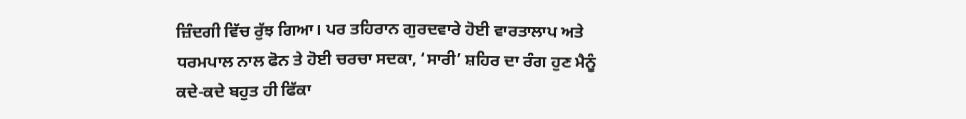ਜ਼ਿੰਦਗੀ ਵਿੱਚ ਰੁੱਝ ਗਿਆ। ਪਰ ਤਹਿਰਾਨ ਗੁਰਦਵਾਰੇ ਹੋਈ ਵਾਰਤਾਲਾਪ ਅਤੇ ਧਰਮਪਾਲ ਨਾਲ ਫੋਨ ਤੇ ਹੋਈ ਚਰਚਾ ਸਦਕਾ, ‘ਸਾਰੀ’ ਸ਼ਹਿਰ ਦਾ ਰੰਗ ਹੁਣ ਮੈਨੂੰ ਕਦੇ-ਕਦੇ ਬਹੁਤ ਹੀ ਫਿੱਕਾ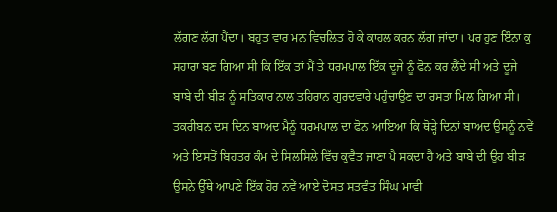ਲੱਗਣ ਲੱਗ ਪੈਂਦਾ। ਬਹੁਤ ਵਾਰ ਮਨ ਵਿਚਲਿਤ ਹੋ ਕੇ ਕਾਹਲ ਕਰਨ ਲੱਗ ਜਾਂਦਾ। ਪਰ ਹੁਣ ਇੰਨਾ ਕੁ ਸਹਾਰਾ ਬਣ ਗਿਆ ਸੀ ਕਿ ਇੱਕ ਤਾਂ ਮੈਂ ਤੇ ਧਰਮਪਾਲ ਇੱਕ ਦੂਜੇ ਨੂੰ ਫੋਨ ਕਰ ਲੈਂਦੇ ਸੀ ਅਤੇ ਦੂਜੇ ਬਾਬੇ ਦੀ ਬੀੜ ਨੂੰ ਸਤਿਕਾਰ ਨਾਲ ਤਹਿਰਾਨ ਗੁਰਦਵਾਰੇ ਪਹੁੰਚਾਉਣ ਦਾ ਰਸਤਾ ਮਿਲ ਗਿਆ ਸੀ।
ਤਕਰੀਬਨ ਦਸ ਦਿਨ ਬਾਅਦ ਮੈਨੂੰ ਧਰਮਪਾਲ ਦਾ ਫੋਨ ਆਇਆ ਕਿ ਥੋੜ੍ਹੇ ਦਿਨਾਂ ਬਾਅਦ ਉਸਨੂੰ ਨਵੇਂ ਅਤੇ ਇਸਤੋਂ ਬਿਹਤਰ ਕੰਮ ਦੇ ਸਿਲਸਿਲੇ ਵਿੱਚ ਕੁਵੈਤ ਜਾਣਾ ਪੈ ਸਕਦਾ ਹੈ ਅਤੇ ਬਾਬੇ ਦੀ ਉਹ ਬੀੜ ਉਸਨੇ ਉੱਥੇ ਆਪਣੇ ਇੱਕ ਹੋਰ ਨਵੇਂ ਆਏ ਦੋਸਤ ਸਤਵੰਤ ਸਿੰਘ ਮਾਵੀ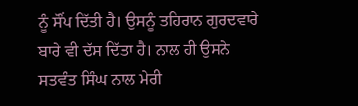ਨੂੰ ਸੌਂਪ ਦਿੱਤੀ ਹੈ। ਉਸਨੂੰ ਤਹਿਰਾਨ ਗੁਰਦਵਾਰੇ ਬਾਰੇ ਵੀ ਦੱਸ ਦਿੱਤਾ ਹੈ। ਨਾਲ ਹੀ ਉਸਨੇ ਸਤਵੰਤ ਸਿੰਘ ਨਾਲ ਮੇਰੀ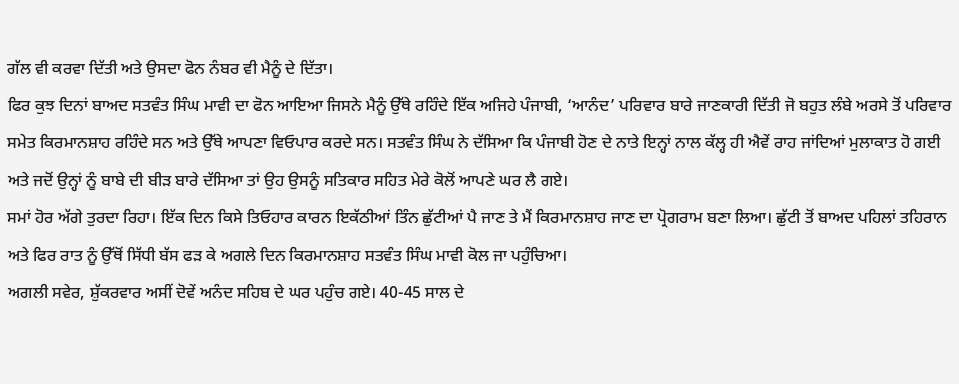ਗੱਲ ਵੀ ਕਰਵਾ ਦਿੱਤੀ ਅਤੇ ਉਸਦਾ ਫੋਨ ਨੰਬਰ ਵੀ ਮੈਨੂੰ ਦੇ ਦਿੱਤਾ।
ਫਿਰ ਕੁਝ ਦਿਨਾਂ ਬਾਅਦ ਸਤਵੰਤ ਸਿੰਘ ਮਾਵੀ ਦਾ ਫੋਨ ਆਇਆ ਜਿਸਨੇ ਮੈਨੂੰ ਉੱਥੇ ਰਹਿੰਦੇ ਇੱਕ ਅਜਿਹੇ ਪੰਜਾਬੀ, ‘ਆਨੰਦ’ ਪਰਿਵਾਰ ਬਾਰੇ ਜਾਣਕਾਰੀ ਦਿੱਤੀ ਜੋ ਬਹੁਤ ਲੰਬੇ ਅਰਸੇ ਤੋਂ ਪਰਿਵਾਰ ਸਮੇਤ ਕਿਰਮਾਨਸ਼ਾਹ ਰਹਿੰਦੇ ਸਨ ਅਤੇ ਉੱਥੇ ਆਪਣਾ ਵਿਓਪਾਰ ਕਰਦੇ ਸਨ। ਸਤਵੰਤ ਸਿੰਘ ਨੇ ਦੱਸਿਆ ਕਿ ਪੰਜਾਬੀ ਹੋਣ ਦੇ ਨਾਤੇ ਇਨ੍ਹਾਂ ਨਾਲ ਕੱਲ੍ਹ ਹੀ ਐਵੇਂ ਰਾਹ ਜਾਂਦਿਆਂ ਮੁਲਾਕਾਤ ਹੋ ਗਈ ਅਤੇ ਜਦੋਂ ਉਨ੍ਹਾਂ ਨੂੰ ਬਾਬੇ ਦੀ ਬੀੜ ਬਾਰੇ ਦੱਸਿਆ ਤਾਂ ਉਹ ਉਸਨੂੰ ਸਤਿਕਾਰ ਸਹਿਤ ਮੇਰੇ ਕੋਲੋਂ ਆਪਣੇ ਘਰ ਲੈ ਗਏ।
ਸਮਾਂ ਹੋਰ ਅੱਗੇ ਤੁਰਦਾ ਰਿਹਾ। ਇੱਕ ਦਿਨ ਕਿਸੇ ਤਿਓਹਾਰ ਕਾਰਨ ਇਕੱਠੀਆਂ ਤਿੰਨ ਛੁੱਟੀਆਂ ਪੈ ਜਾਣ ਤੇ ਮੈਂ ਕਿਰਮਾਨਸ਼ਾਹ ਜਾਣ ਦਾ ਪ੍ਰੋਗਰਾਮ ਬਣਾ ਲਿਆ। ਛੁੱਟੀ ਤੋਂ ਬਾਅਦ ਪਹਿਲਾਂ ਤਹਿਰਾਨ ਅਤੇ ਫਿਰ ਰਾਤ ਨੂੰ ਉੱਥੋਂ ਸਿੱਧੀ ਬੱਸ ਫੜ ਕੇ ਅਗਲੇ ਦਿਨ ਕਿਰਮਾਨਸ਼ਾਹ ਸਤਵੰਤ ਸਿੰਘ ਮਾਵੀ ਕੋਲ ਜਾ ਪਹੁੰਚਿਆ।
ਅਗਲੀ ਸਵੇਰ, ਸ਼ੁੱਕਰਵਾਰ ਅਸੀਂ ਦੋਵੇਂ ਅਨੰਦ ਸਹਿਬ ਦੇ ਘਰ ਪਹੁੰਚ ਗਏ। 40-45 ਸਾਲ ਦੇ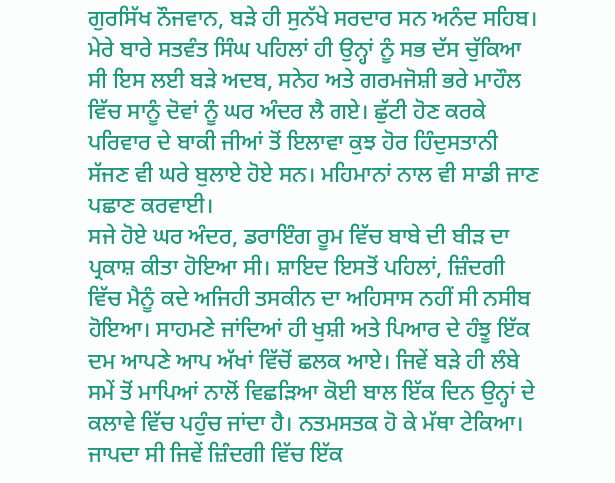ਗੁਰਸਿੱਖ ਨੌਜਵਾਨ, ਬੜੇ ਹੀ ਸੁਨੱਖੇ ਸਰਦਾਰ ਸਨ ਅਨੰਦ ਸਹਿਬ। ਮੇਰੇ ਬਾਰੇ ਸਤਵੰਤ ਸਿੰਘ ਪਹਿਲਾਂ ਹੀ ਉਨ੍ਹਾਂ ਨੂੰ ਸਭ ਦੱਸ ਚੁੱਕਿਆ ਸੀ ਇਸ ਲਈ ਬੜੇ ਅਦਬ, ਸਨੇਹ ਅਤੇ ਗਰਮਜੋਸ਼ੀ ਭਰੇ ਮਾਹੌਲ ਵਿੱਚ ਸਾਨੂੰ ਦੋਵਾਂ ਨੂੰ ਘਰ ਅੰਦਰ ਲੈ ਗਏ। ਛੁੱਟੀ ਹੋਣ ਕਰਕੇ ਪਰਿਵਾਰ ਦੇ ਬਾਕੀ ਜੀਆਂ ਤੋਂ ਇਲਾਵਾ ਕੁਝ ਹੋਰ ਹਿੰਦੁਸਤਾਨੀ ਸੱਜਣ ਵੀ ਘਰੇ ਬੁਲਾਏ ਹੋਏ ਸਨ। ਮਹਿਮਾਨਾਂ ਨਾਲ ਵੀ ਸਾਡੀ ਜਾਣ ਪਛਾਣ ਕਰਵਾਈ।
ਸਜੇ ਹੋਏ ਘਰ ਅੰਦਰ, ਡਰਾਇੰਗ ਰੂਮ ਵਿੱਚ ਬਾਬੇ ਦੀ ਬੀੜ ਦਾ ਪ੍ਰਕਾਸ਼ ਕੀਤਾ ਹੋਇਆ ਸੀ। ਸ਼ਾਇਦ ਇਸਤੋਂ ਪਹਿਲਾਂ, ਜ਼ਿੰਦਗੀ ਵਿੱਚ ਮੈਨੂੰ ਕਦੇ ਅਜਿਹੀ ਤਸਕੀਨ ਦਾ ਅਹਿਸਾਸ ਨਹੀਂ ਸੀ ਨਸੀਬ ਹੋਇਆ। ਸਾਹਮਣੇ ਜਾਂਦਿਆਂ ਹੀ ਖੁਸ਼ੀ ਅਤੇ ਪਿਆਰ ਦੇ ਹੰਝੂ ਇੱਕ ਦਮ ਆਪਣੇ ਆਪ ਅੱਖਾਂ ਵਿੱਚੋਂ ਛਲਕ ਆਏ। ਜਿਵੇਂ ਬੜੇ ਹੀ ਲੰਬੇ ਸਮੇਂ ਤੋਂ ਮਾਪਿਆਂ ਨਾਲੋਂ ਵਿਛੜਿਆ ਕੋਈ ਬਾਲ ਇੱਕ ਦਿਨ ਉਨ੍ਹਾਂ ਦੇ ਕਲਾਵੇ ਵਿੱਚ ਪਹੁੰਚ ਜਾਂਦਾ ਹੈ। ਨਤਮਸਤਕ ਹੋ ਕੇ ਮੱਥਾ ਟੇਕਿਆ। ਜਾਪਦਾ ਸੀ ਜਿਵੇਂ ਜ਼ਿੰਦਗੀ ਵਿੱਚ ਇੱਕ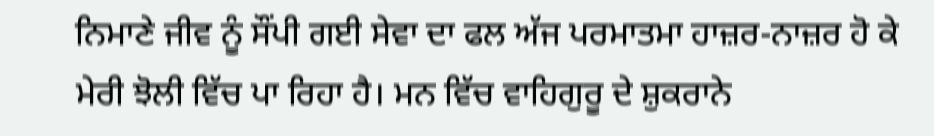ਨਿਮਾਣੇ ਜੀਵ ਨੂੰ ਸੌਂਪੀ ਗਈ ਸੇਵਾ ਦਾ ਫਲ ਅੱਜ ਪਰਮਾਤਮਾ ਹਾਜ਼ਰ-ਨਾਜ਼ਰ ਹੋ ਕੇ ਮੇਰੀ ਝੋਲੀ ਵਿੱਚ ਪਾ ਰਿਹਾ ਹੈ। ਮਨ ਵਿੱਚ ਵਾਹਿਗੁਰੂ ਦੇ ਸ਼ੁਕਰਾਨੇ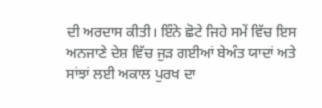ਦੀ ਅਰਦਾਸ ਕੀਤੀ। ਇੰਨੇ ਛੋਟੇ ਜਿਹੇ ਸਮੇਂ ਵਿੱਚ ਇਸ ਅਨਜਾਣੇ ਦੇਸ਼ ਵਿੱਚ ਜੁੜ ਗਈਆਂ ਬੇਅੰਤ ਯਾਦਾਂ ਅਤੇ ਸਾਂਝਾਂ ਲਈ ਅਕਾਲ ਪੁਰਖ ਦਾ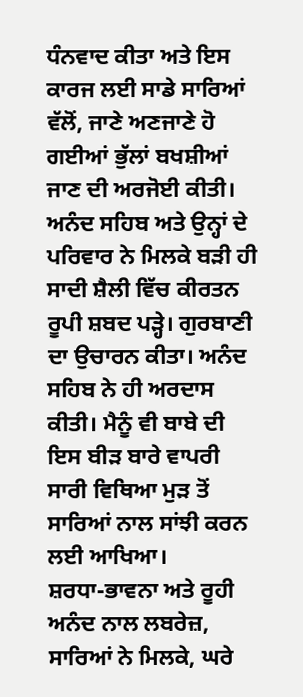ਧੰਨਵਾਦ ਕੀਤਾ ਅਤੇ ਇਸ ਕਾਰਜ ਲਈ ਸਾਡੇ ਸਾਰਿਆਂ ਵੱਲੋਂ, ਜਾਣੇ ਅਣਜਾਣੇ ਹੋ ਗਈਆਂ ਭੁੱਲਾਂ ਬਖਸ਼ੀਆਂ ਜਾਣ ਦੀ ਅਰਜੋਈ ਕੀਤੀ।
ਅਨੰਦ ਸਹਿਬ ਅਤੇ ਉਨ੍ਹਾਂ ਦੇ ਪਰਿਵਾਰ ਨੇ ਮਿਲਕੇ ਬੜੀ ਹੀ ਸਾਦੀ ਸ਼ੈਲੀ ਵਿੱਚ ਕੀਰਤਨ ਰੂਪੀ ਸ਼ਬਦ ਪੜ੍ਹੇ। ਗੁਰਬਾਣੀ ਦਾ ਉਚਾਰਨ ਕੀਤਾ। ਅਨੰਦ ਸਹਿਬ ਨੇ ਹੀ ਅਰਦਾਸ ਕੀਤੀ। ਮੈਨੂੰ ਵੀ ਬਾਬੇ ਦੀ ਇਸ ਬੀੜ ਬਾਰੇ ਵਾਪਰੀ ਸਾਰੀ ਵਿਥਿਆ ਮੁੜ ਤੋਂ ਸਾਰਿਆਂ ਨਾਲ ਸਾਂਝੀ ਕਰਨ ਲਈ ਆਖਿਆ।
ਸ਼ਰਧਾ-ਭਾਵਨਾ ਅਤੇ ਰੂਹੀ ਅਨੰਦ ਨਾਲ ਲਬਰੇਜ਼, ਸਾਰਿਆਂ ਨੇ ਮਿਲਕੇ, ਘਰੇ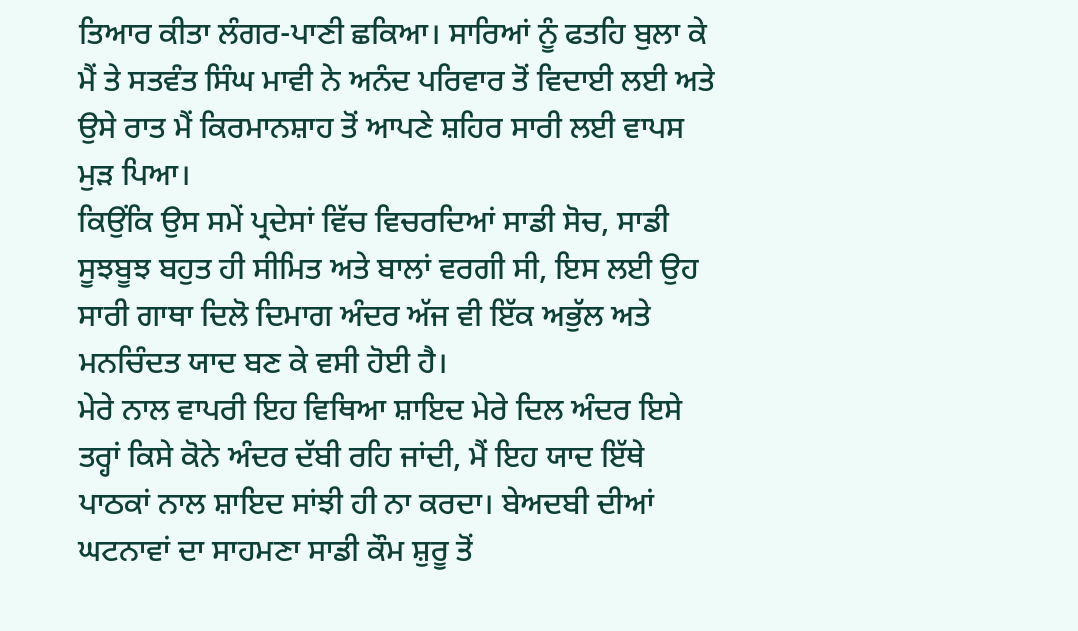ਤਿਆਰ ਕੀਤਾ ਲੰਗਰ-ਪਾਣੀ ਛਕਿਆ। ਸਾਰਿਆਂ ਨੂੰ ਫਤਹਿ ਬੁਲਾ ਕੇ ਮੈਂ ਤੇ ਸਤਵੰਤ ਸਿੰਘ ਮਾਵੀ ਨੇ ਅਨੰਦ ਪਰਿਵਾਰ ਤੋਂ ਵਿਦਾਈ ਲਈ ਅਤੇ ਉਸੇ ਰਾਤ ਮੈਂ ਕਿਰਮਾਨਸ਼ਾਹ ਤੋਂ ਆਪਣੇ ਸ਼ਹਿਰ ਸਾਰੀ ਲਈ ਵਾਪਸ ਮੁੜ ਪਿਆ।
ਕਿਉਂਕਿ ਉਸ ਸਮੇਂ ਪ੍ਰਦੇਸਾਂ ਵਿੱਚ ਵਿਚਰਦਿਆਂ ਸਾਡੀ ਸੋਚ, ਸਾਡੀ ਸੂਝਬੂਝ ਬਹੁਤ ਹੀ ਸੀਮਿਤ ਅਤੇ ਬਾਲਾਂ ਵਰਗੀ ਸੀ, ਇਸ ਲਈ ਉਹ ਸਾਰੀ ਗਾਥਾ ਦਿਲੋ ਦਿਮਾਗ ਅੰਦਰ ਅੱਜ ਵੀ ਇੱਕ ਅਭੁੱਲ ਅਤੇ ਮਨਚਿੰਦਤ ਯਾਦ ਬਣ ਕੇ ਵਸੀ ਹੋਈ ਹੈ।
ਮੇਰੇ ਨਾਲ ਵਾਪਰੀ ਇਹ ਵਿਥਿਆ ਸ਼ਾਇਦ ਮੇਰੇ ਦਿਲ ਅੰਦਰ ਇਸੇ ਤਰ੍ਹਾਂ ਕਿਸੇ ਕੋਨੇ ਅੰਦਰ ਦੱਬੀ ਰਹਿ ਜਾਂਦੀ, ਮੈਂ ਇਹ ਯਾਦ ਇੱਥੇ ਪਾਠਕਾਂ ਨਾਲ ਸ਼ਾਇਦ ਸਾਂਝੀ ਹੀ ਨਾ ਕਰਦਾ। ਬੇਅਦਬੀ ਦੀਆਂ ਘਟਨਾਵਾਂ ਦਾ ਸਾਹਮਣਾ ਸਾਡੀ ਕੌਮ ਸ਼ੁਰੂ ਤੋਂ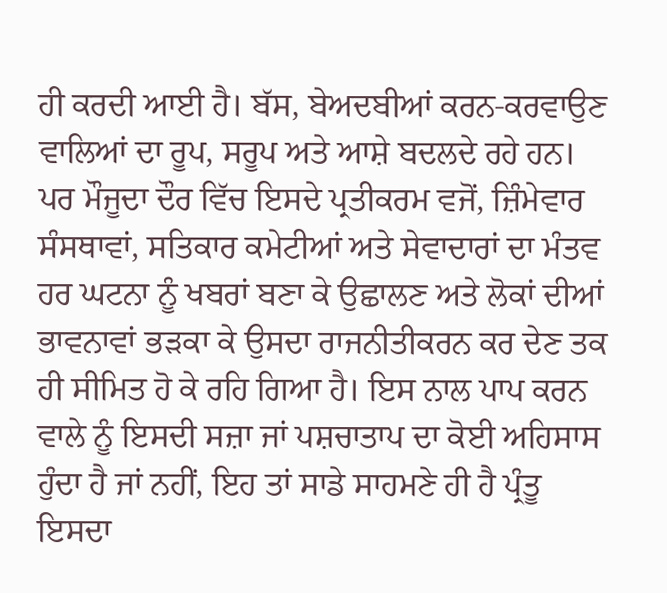ਹੀ ਕਰਦੀ ਆਈ ਹੈ। ਬੱਸ, ਬੇਅਦਬੀਆਂ ਕਰਨ-ਕਰਵਾਉਣ ਵਾਲਿਆਂ ਦਾ ਰੂਪ, ਸਰੂਪ ਅਤੇ ਆਸ਼ੇ ਬਦਲਦੇ ਰਹੇ ਹਨ। ਪਰ ਮੌਜੂਦਾ ਦੌਰ ਵਿੱਚ ਇਸਦੇ ਪ੍ਰਤੀਕਰਮ ਵਜੋਂ, ਜ਼ਿੰਮੇਵਾਰ ਸੰਸਥਾਵਾਂ, ਸਤਿਕਾਰ ਕਮੇਟੀਆਂ ਅਤੇ ਸੇਵਾਦਾਰਾਂ ਦਾ ਮੰਤਵ ਹਰ ਘਟਨਾ ਨੂੰ ਖਬਰਾਂ ਬਣਾ ਕੇ ਉਛਾਲਣ ਅਤੇ ਲੋਕਾਂ ਦੀਆਂ ਭਾਵਨਾਵਾਂ ਭੜਕਾ ਕੇ ਉਸਦਾ ਰਾਜਨੀਤੀਕਰਨ ਕਰ ਦੇਣ ਤਕ ਹੀ ਸੀਮਿਤ ਹੋ ਕੇ ਰਹਿ ਗਿਆ ਹੈ। ਇਸ ਨਾਲ ਪਾਪ ਕਰਨ ਵਾਲੇ ਨੂੰ ਇਸਦੀ ਸਜ਼ਾ ਜਾਂ ਪਸ਼ਚਾਤਾਪ ਦਾ ਕੋਈ ਅਹਿਸਾਸ ਹੁੰਦਾ ਹੈ ਜਾਂ ਨਹੀਂ, ਇਹ ਤਾਂ ਸਾਡੇ ਸਾਹਮਣੇ ਹੀ ਹੈ ਪ੍ਰੰਤੂ ਇਸਦਾ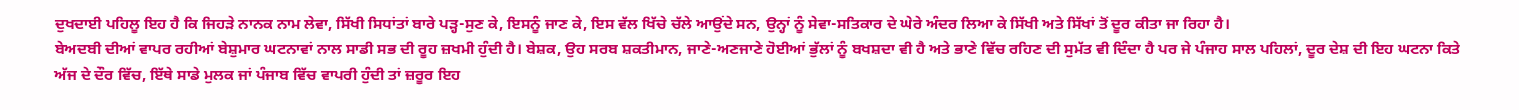ਦੁਖਦਾਈ ਪਹਿਲੂ ਇਹ ਹੈ ਕਿ ਜਿਹੜੇ ਨਾਨਕ ਨਾਮ ਲੇਵਾ, ਸਿੱਖੀ ਸਿਧਾਂਤਾਂ ਬਾਰੇ ਪੜ੍ਹ-ਸੁਣ ਕੇ, ਇਸਨੂੰ ਜਾਣ ਕੇ, ਇਸ ਵੱਲ ਖਿੱਚੇ ਚੱਲੇ ਆਉਂਦੇ ਸਨ, ਉਨ੍ਹਾਂ ਨੂੰ ਸੇਵਾ-ਸਤਿਕਾਰ ਦੇ ਘੇਰੇ ਅੰਦਰ ਲਿਆ ਕੇ ਸਿੱਖੀ ਅਤੇ ਸਿੱਖਾਂ ਤੋਂ ਦੂਰ ਕੀਤਾ ਜਾ ਰਿਹਾ ਹੈ।
ਬੇਅਦਬੀ ਦੀਆਂ ਵਾਪਰ ਰਹੀਆਂ ਬੇਸ਼ੁਮਾਰ ਘਟਨਾਵਾਂ ਨਾਲ ਸਾਡੀ ਸਭ ਦੀ ਰੂਹ ਜ਼ਖਮੀ ਹੁੰਦੀ ਹੈ। ਬੇਸ਼ਕ, ਉਹ ਸਰਬ ਸ਼ਕਤੀਮਾਨ, ਜਾਣੇ-ਅਣਜਾਣੇ ਹੋਈਆਂ ਭੁੱਲਾਂ ਨੂੰ ਬਖਸ਼ਦਾ ਵੀ ਹੈ ਅਤੇ ਭਾਣੇ ਵਿੱਚ ਰਹਿਣ ਦੀ ਸੁਮੱਤ ਵੀ ਦਿੰਦਾ ਹੈ ਪਰ ਜੇ ਪੰਜਾਹ ਸਾਲ ਪਹਿਲਾਂ, ਦੂਰ ਦੇਸ਼ ਦੀ ਇਹ ਘਟਨਾ ਕਿਤੇ ਅੱਜ ਦੇ ਦੌਰ ਵਿੱਚ, ਇੱਥੇ ਸਾਡੇ ਮੁਲਕ ਜਾਂ ਪੰਜਾਬ ਵਿੱਚ ਵਾਪਰੀ ਹੁੰਦੀ ਤਾਂ ਜ਼ਰੂਰ ਇਹ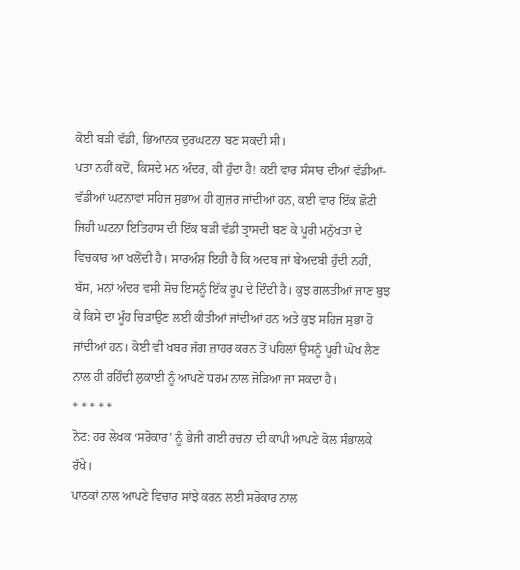ਕੋਈ ਬੜੀ ਵੱਡੀ, ਭਿਆਨਕ ਦੁਰਘਟਨਾ ਬਣ ਸਕਦੀ ਸੀ।
ਪਤਾ ਨਹੀਂ ਕਦੋਂ, ਕਿਸਦੇ ਮਨ ਅੰਦਰ, ਕੀ ਹੁੰਦਾ ਹੈ! ਕਈ ਵਾਰ ਸੰਸਾਰ ਦੀਆਂ ਵੱਡੀਆਂ-ਵੱਡੀਆਂ ਘਟਨਾਵਾਂ ਸਹਿਜ ਸੁਭਾਅ ਹੀ ਗੁਜ਼ਰ ਜਾਂਦੀਆਂ ਹਨ, ਕਈ ਵਾਰ ਇੱਕ ਛੋਟੀ ਜਿਹੀ ਘਟਨਾ ਇਤਿਹਾਸ ਦੀ ਇੱਕ ਬੜੀ ਵੱਡੀ ਤ੍ਰਾਸਦੀ ਬਣ ਕੇ ਪੂਰੀ ਮਨੁੱਖਤਾ ਦੇ ਵਿਚਕਾਰ ਆ ਖਲੋਂਦੀ ਹੈ। ਸਾਰਅੰਸ਼ ਇਹੀ ਹੈ ਕਿ ਅਦਬ ਜਾਂ ਬੇਅਦਬੀ ਹੁੰਦੀ ਨਹੀਂ, ਬੱਸ, ਮਨਾਂ ਅੰਦਰ ਵਸੀ ਸੋਚ ਇਸਨੂੰ ਇੱਕ ਰੂਪ ਦੇ ਦਿੰਦੀ ਹੈ। ਕੁਝ ਗਲਤੀਆਂ ਜਾਣ ਬੁਝ ਕੇ ਕਿਸੇ ਦਾ ਮੂੰਹ ਚਿੜਾਉਣ ਲਈ ਕੀਤੀਆਂ ਜਾਂਦੀਆਂ ਹਨ ਅਤੇ ਕੁਝ ਸਹਿਜ ਸੁਭਾ ਹੋ ਜਾਂਦੀਆਂ ਹਨ। ਕੋਈ ਵੀ ਖਬਰ ਜੱਗ ਜ਼ਾਹਰ ਕਰਨ ਤੋਂ ਪਹਿਲਾਂ ਉਸਨੂੰ ਪੂਰੀ ਘੋਖ ਲੈਣ ਨਾਲ ਹੀ ਰਹਿੰਦੀ ਲੁਕਾਈ ਨੂੰ ਆਪਣੇ ਧਰਮ ਨਾਲ ਜੋੜਿਆ ਜਾ ਸਕਦਾ ਹੈ।
* * * * *
ਨੋਟ: ਹਰ ਲੇਖਕ ‘ਸਰੋਕਾਰ’ ਨੂੰ ਭੇਜੀ ਗਈ ਰਚਨਾ ਦੀ ਕਾਪੀ ਆਪਣੇ ਕੋਲ ਸੰਭਾਲਕੇ ਰੱਖੇ।
ਪਾਠਕਾਂ ਨਾਲ ਆਪਣੇ ਵਿਚਾਰ ਸਾਂਝੇ ਕਰਨ ਲਈ ਸਰੋਕਾਰ ਨਾਲ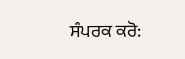ਸੰਪਰਕ ਕਰੋ: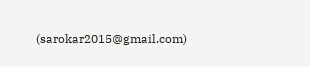(sarokar2015@gmail.com)